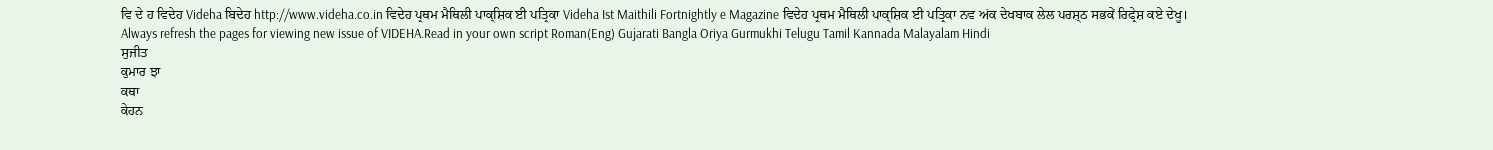ਵਿ ਦੇ ਹ ਵਿਦੇਹ Videha ਬਿਦੇਹ http://www.videha.co.in ਵਿਦੇਹ ਪ੍ਰਥਮ ਮੈਥਿਲੀ ਪਾਕ੍ਸ਼ਿਕ ਈ ਪਤ੍ਰਿਕਾ Videha Ist Maithili Fortnightly e Magazine ਵਿਦੇਹ ਪ੍ਰਥਮ ਮੈਥਿਲੀ ਪਾਕ੍ਸ਼ਿਕ ਈ ਪਤ੍ਰਿਕਾ ਨਵ ਅਂਕ ਦੇਖਬਾਕ ਲੇਲ ਪਰਸ਼੍ਠ ਸਭਕੇਂ ਰਿਫ੍ਰੇਸ਼ ਕਏ ਦੇਖੂ। Always refresh the pages for viewing new issue of VIDEHA.Read in your own script Roman(Eng) Gujarati Bangla Oriya Gurmukhi Telugu Tamil Kannada Malayalam Hindi
ਸੁਜੀਤ
ਕੁਮਾਰ ਝਾ
ਕਥਾ
ਕੇਹਨ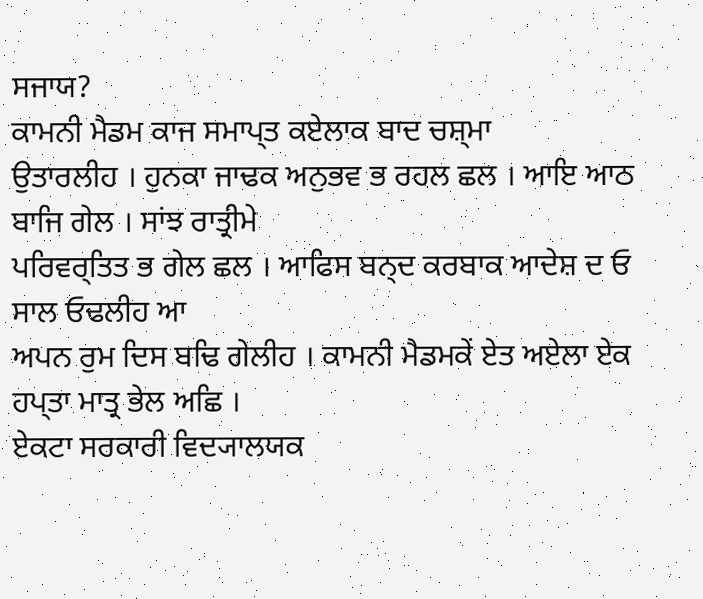ਸਜਾਯ?
ਕਾਮਨੀ ਮੈਡਮ ਕਾਜ ਸਮਾਪ੍ਤ ਕਏਲਾਕ ਬਾਦ ਚਸ਼੍ਮਾ
ਉਤਾਰਲੀਹ । ਹੁਨਕਾ ਜਾਢਕ ਅਨੁਭਵ ਭ ਰਹਲ ਛਲ । ਆਇ ਆਠ ਬਾਜਿ ਗੇਲ । ਸਾਂਝ ਰਾਤ੍ਰੀਮੇ
ਪਰਿਵਰ੍ਤਿਤ ਭ ਗੇਲ ਛਲ । ਆਫਿਸ ਬਨ੍ਦ ਕਰਬਾਕ ਆਦੇਸ਼ ਦ ਓ ਸਾਲ ਓਢਲੀਹ ਆ
ਅਪਨ ਰੁਮ ਦਿਸ ਬਢਿ ਗੇਲੀਹ । ਕਾਮਨੀ ਮੈਡਮਕੇਂ ਏਤ ਅਏਲਾ ਏਕ ਹਪ੍ਤਾ ਮਾਤ੍ਰ ਭੇਲ ਅਛਿ ।
ਏਕਟਾ ਸਰਕਾਰੀ ਵਿਦ੍ਯਾਲਯਕ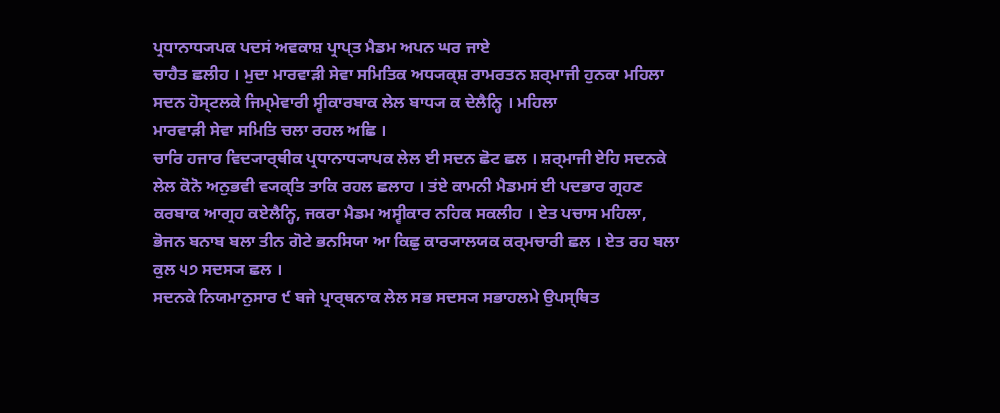ਪ੍ਰਧਾਨਾਧ੍ਯਪਕ ਪਦਸਂ ਅਵਕਾਸ਼ ਪ੍ਰਾਪ੍ਤ ਮੈਡਮ ਅਪਨ ਘਰ ਜਾਏ
ਚਾਹੈਤ ਛਲੀਹ । ਮੁਦਾ ਮਾਰਵਾੜੀ ਸੇਵਾ ਸਮਿਤਿਕ ਅਧ੍ਯਕ੍ਸ਼ ਰਾਮਰਤਨ ਸ਼ਰ੍ਮਾਜੀ ਹੁਨਕਾ ਮਹਿਲਾ
ਸਦਨ ਹੋਸ੍ਟਲਕੇ ਜਿਮ੍ਮੇਵਾਰੀ ਸ੍ਵੀਕਾਰਬਾਕ ਲੇਲ ਬਾਧ੍ਯ ਕ ਦੇਲੈਨ੍ਹਿ । ਮਹਿਲਾ
ਮਾਰਵਾੜੀ ਸੇਵਾ ਸਮਿਤਿ ਚਲਾ ਰਹਲ ਅਛਿ ।
ਚਾਰਿ ਹਜਾਰ ਵਿਦ੍ਯਾਰ੍ਥੀਕ ਪ੍ਰਧਾਨਾਧ੍ਯਾਪਕ ਲੇਲ ਈ ਸਦਨ ਛੋਟ ਛਲ । ਸ਼ਰ੍ਮਾਜੀ ਏਹਿ ਸਦਨਕੇ
ਲੇਲ ਕੋਨੋ ਅਨੁਭਵੀ ਵ੍ਯਕ੍ਤਿ ਤਾਕਿ ਰਹਲ ਛਲਾਹ । ਤਂਏ ਕਾਮਨੀ ਮੈਡਮਸਂ ਈ ਪਦਭਾਰ ਗ੍ਰਹਣ
ਕਰਬਾਕ ਆਗ੍ਰਹ ਕਏਲੈਨ੍ਹਿ, ਜਕਰਾ ਮੈਡਮ ਅਸ੍ਵੀਕਾਰ ਨਹਿਕ ਸਕਲੀਹ । ਏਤ ਪਚਾਸ ਮਹਿਲਾ,
ਭੋਜਨ ਬਨਾਬ ਬਲਾ ਤੀਨ ਗੋਟੇ ਭਨਸਿਯਾ ਆ ਕਿਛੁ ਕਾਰ੍ਯਾਲਯਕ ਕਰ੍ਮਚਾਰੀ ਛਲ । ਏਤ ਰਹ ਬਲਾ
ਕੁਲ ੫੭ ਸਦਸ੍ਯ ਛਲ ।
ਸਦਨਕੇ ਨਿਯਮਾਨੁਸਾਰ ੯ ਬਜੇ ਪ੍ਰਾਰ੍ਥਨਾਕ ਲੇਲ ਸਭ ਸਦਸ੍ਯ ਸਭਾਹਲਮੇ ਉਪਸ੍ਥਿਤ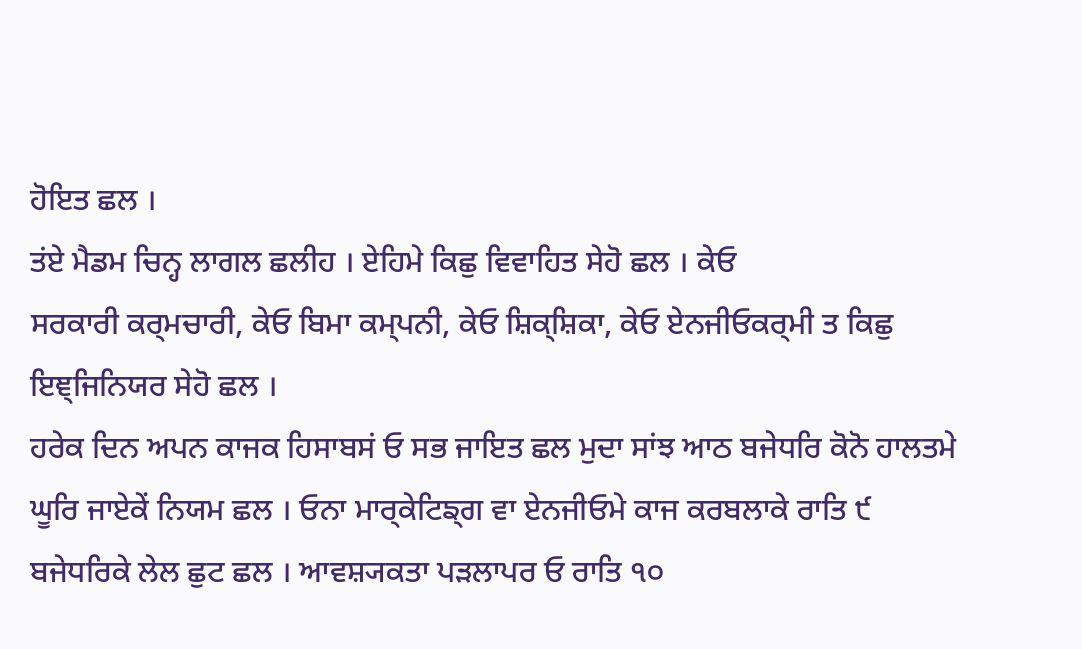ਹੋਇਤ ਛਲ ।
ਤਂਏ ਮੈਡਮ ਚਿਨ੍ਹ ਲਾਗਲ ਛਲੀਹ । ਏਹਿਮੇ ਕਿਛੁ ਵਿਵਾਹਿਤ ਸੇਹੋ ਛਲ । ਕੇਓ
ਸਰਕਾਰੀ ਕਰ੍ਮਚਾਰੀ, ਕੇਓ ਬਿਮਾ ਕਮ੍ਪਨੀ, ਕੇਓ ਸ਼ਿਕ੍ਸ਼ਿਕਾ, ਕੇਓ ਏਨਜੀਓਕਰ੍ਮੀ ਤ ਕਿਛੁ
ਇਞ੍ਜਿਨਿਯਰ ਸੇਹੋ ਛਲ ।
ਹਰੇਕ ਦਿਨ ਅਪਨ ਕਾਜਕ ਹਿਸਾਬਸਂ ਓ ਸਭ ਜਾਇਤ ਛਲ ਮੁਦਾ ਸਾਂਝ ਆਠ ਬਜੇਧਰਿ ਕੋਨੋ ਹਾਲਤਮੇ
ਘੂਰਿ ਜਾਏਕੇਂ ਨਿਯਮ ਛਲ । ਓਨਾ ਮਾਰ੍ਕੇਟਿਙ੍ਗ ਵਾ ਏਨਜੀਓਮੇ ਕਾਜ ਕਰਬਲਾਕੇ ਰਾਤਿ ੯
ਬਜੇਧਰਿਕੇ ਲੇਲ ਛੁਟ ਛਲ । ਆਵਸ਼੍ਯਕਤਾ ਪੜਲਾਪਰ ਓ ਰਾਤਿ ੧੦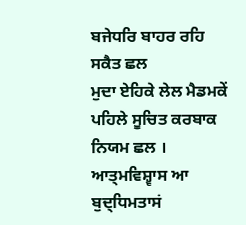ਬਜੇਧਰਿ ਬਾਹਰ ਰਹਿ ਸਕੈਤ ਛਲ
ਮੁਦਾ ਏਹਿਕੇ ਲੇਲ ਮੈਡਮਕੇਂ ਪਹਿਲੇ ਸੂਚਿਤ ਕਰਬਾਕ ਨਿਯਮ ਛਲ ।
ਆਤ੍ਮਵਿਸ਼੍ਵਾਸ ਆ ਬੁਦ੍ਧਿਮਤਾਸਂ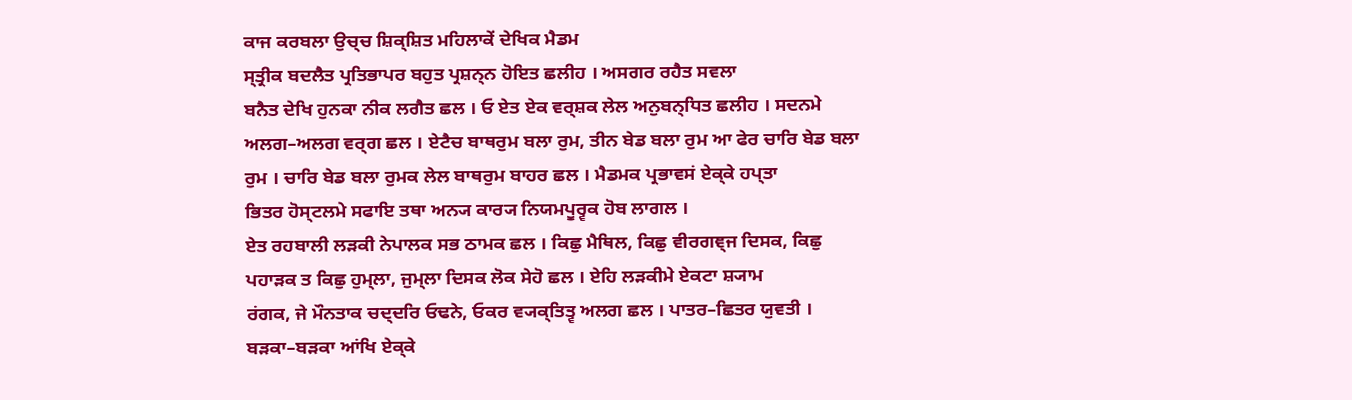ਕਾਜ ਕਰਬਲਾ ਉਚ੍ਚ ਸ਼ਿਕ੍ਸ਼ਿਤ ਮਹਿਲਾਕੇਂ ਦੇਖਿਕ ਮੈਡਮ
ਸ੍ਤ੍ਰੀਕ ਬਦਲੈਤ ਪ੍ਰਤਿਭਾਪਰ ਬਹੁਤ ਪ੍ਰਸ਼ਨ੍ਨ ਹੋਇਤ ਛਲੀਹ । ਅਸਗਰ ਰਹੈਤ ਸਵਲਾ
ਬਨੈਤ ਦੇਖਿ ਹੁਨਕਾ ਨੀਕ ਲਗੈਤ ਛਲ । ਓ ਏਤ ਏਕ ਵਰ੍ਸ਼ਕ ਲੇਲ ਅਨੁਬਨ੍ਧਿਤ ਛਲੀਹ । ਸਦਨਮੇ
ਅਲਗ–ਅਲਗ ਵਰ੍ਗ ਛਲ । ਏਟੈਚ ਬਾਥਰੁਮ ਬਲਾ ਰੁਮ, ਤੀਨ ਬੇਡ ਬਲਾ ਰੁਮ ਆ ਫੇਰ ਚਾਰਿ ਬੇਡ ਬਲਾ
ਰੁਮ । ਚਾਰਿ ਬੇਡ ਬਲਾ ਰੁਮਕ ਲੇਲ ਬਾਥਰੁਮ ਬਾਹਰ ਛਲ । ਮੈਡਮਕ ਪ੍ਰਭਾਵਸਂ ਏਕ੍ਕੇ ਹਪ੍ਤਾ
ਭਿਤਰ ਹੋਸ੍ਟਲਮੇ ਸਫਾਇ ਤਥਾ ਅਨ੍ਯ ਕਾਰ੍ਯ ਨਿਯਮਪੂਰ੍ਵਕ ਹੋਬ ਲਾਗਲ ।
ਏਤ ਰਹਬਾਲੀ ਲੜਕੀ ਨੇਪਾਲਕ ਸਭ ਠਾਮਕ ਛਲ । ਕਿਛੁ ਮੈਥਿਲ, ਕਿਛੁ ਵੀਰਗਞ੍ਜ ਦਿਸਕ, ਕਿਛੁ
ਪਹਾੜਕ ਤ ਕਿਛੁ ਹੁਮ੍ਲਾ, ਜੁਮ੍ਲਾ ਦਿਸਕ ਲੋਕ ਸੇਹੋ ਛਲ । ਏਹਿ ਲੜਕੀਮੇ ਏਕਟਾ ਸ਼੍ਯਾਮ
ਰਂਗਕ, ਜੇ ਮੌਨਤਾਕ ਚਦ੍ਦਰਿ ਓਢਨੇ, ਓਕਰ ਵ੍ਯਕ੍ਤਿਤ੍ਵ ਅਲਗ ਛਲ । ਪਾਤਰ–ਛਿਤਰ ਯੁਵਤੀ ।
ਬੜਕਾ–ਬੜਕਾ ਆਂਖਿ ਏਕ੍ਕੇ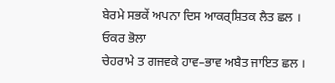ਬੇਰਮੇ ਸਭਕੇਂ ਅਪਨਾ ਦਿਸ ਆਕਰ੍ਸ਼ਿਤਕ ਲੈਤ ਛਲ । ਓਕਰ ਭੋਲਾ
ਚੇਹਰਾਮੇ ਤ ਗਜਵਕੇ ਹਾਵ–ਭਾਵ ਅਬੈਤ ਜਾਇਤ ਛਲ ।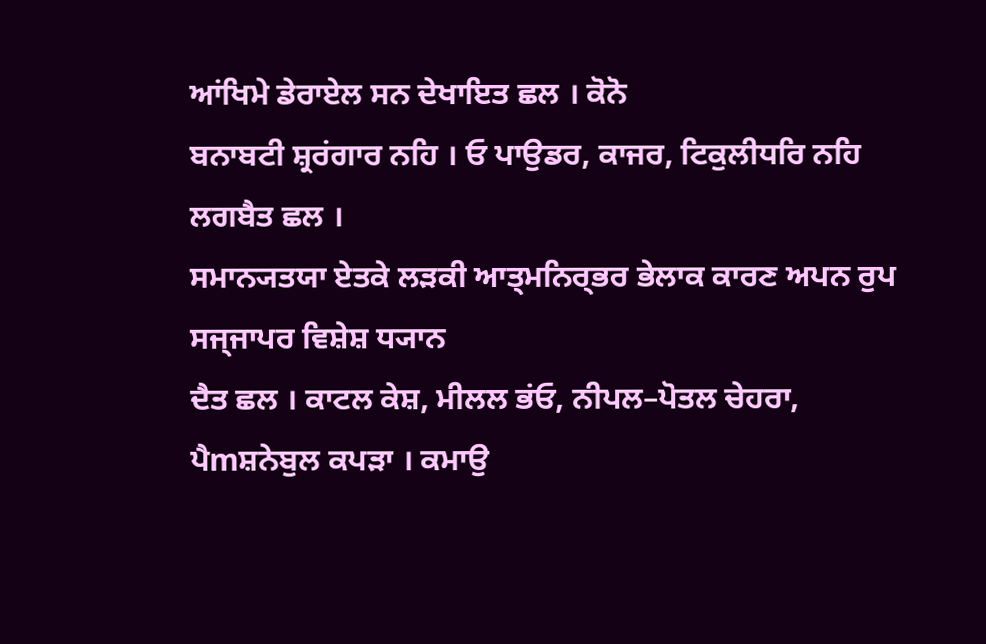ਆਂਖਿਮੇ ਡੇਰਾਏਲ ਸਨ ਦੇਖਾਇਤ ਛਲ । ਕੋਨੋ
ਬਨਾਬਟੀ ਸ਼੍ਰਰਂਗਾਰ ਨਹਿ । ਓ ਪਾਉਡਰ, ਕਾਜਰ, ਟਿਕੁਲੀਧਰਿ ਨਹਿ ਲਗਬੈਤ ਛਲ ।
ਸਮਾਨ੍ਯਤਯਾ ਏਤਕੇ ਲੜਕੀ ਆਤ੍ਮਨਿਰ੍ਭਰ ਭੇਲਾਕ ਕਾਰਣ ਅਪਨ ਰੁਪ ਸਜ੍ਜਾਪਰ ਵਿਸ਼ੇਸ਼ ਧ੍ਯਾਨ
ਦੈਤ ਛਲ । ਕਾਟਲ ਕੇਸ਼, ਮੀਲਲ ਭਂਓ, ਨੀਪਲ–ਪੋਤਲ ਚੇਹਰਾ, ਪੈmਸ਼ਨੇਬੁਲ ਕਪੜਾ । ਕਮਾਉ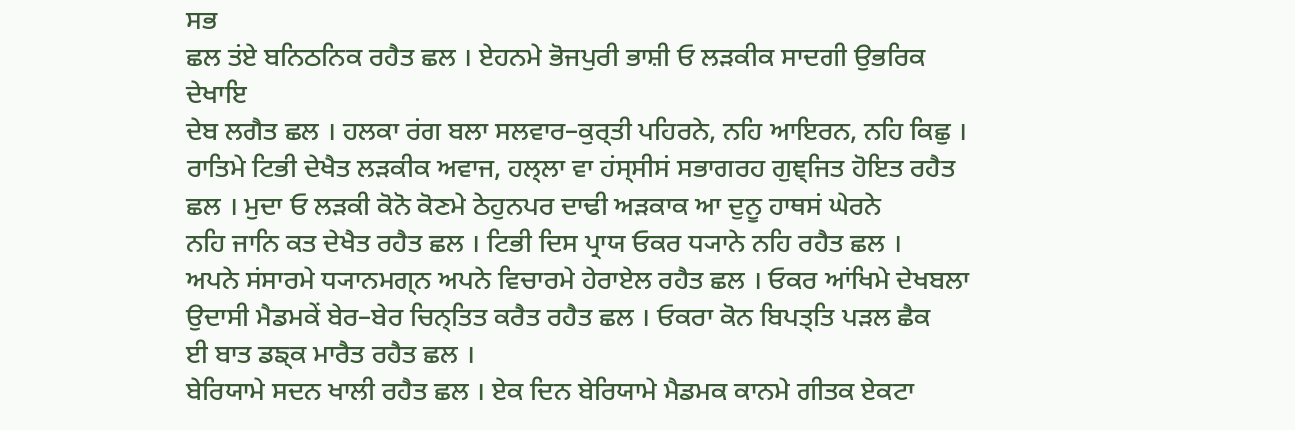ਸਭ
ਛਲ ਤਂਏ ਬਨਿਠਨਿਕ ਰਹੈਤ ਛਲ । ਏਹਨਮੇ ਭੋਜਪੁਰੀ ਭਾਸ਼ੀ ਓ ਲੜਕੀਕ ਸਾਦਗੀ ਉਭਰਿਕ ਦੇਖਾਇ
ਦੇਬ ਲਗੈਤ ਛਲ । ਹਲਕਾ ਰਂਗ ਬਲਾ ਸਲਵਾਰ–ਕੁਰ੍ਤੀ ਪਹਿਰਨੇ, ਨਹਿ ਆਇਰਨ, ਨਹਿ ਕਿਛੁ ।
ਰਾਤਿਮੇ ਟਿਭੀ ਦੇਖੈਤ ਲੜਕੀਕ ਅਵਾਜ, ਹਲ੍ਲਾ ਵਾ ਹਂਸ੍ਸੀਸਂ ਸਭਾਗਰਹ ਗੁਞ੍ਜਿਤ ਹੋਇਤ ਰਹੈਤ
ਛਲ । ਮੁਦਾ ਓ ਲੜਕੀ ਕੋਨੋ ਕੋਣਮੇ ਠੇਹੁਨਪਰ ਦਾਢੀ ਅੜਕਾਕ ਆ ਦੁਨੂ ਹਾਥਸਂ ਘੇਰਨੇ
ਨਹਿ ਜਾਨਿ ਕਤ ਦੇਖੈਤ ਰਹੈਤ ਛਲ । ਟਿਭੀ ਦਿਸ ਪ੍ਰਾਯ ਓਕਰ ਧ੍ਯਾਨੇ ਨਹਿ ਰਹੈਤ ਛਲ ।
ਅਪਨੇ ਸਂਸਾਰਮੇ ਧ੍ਯਾਨਮਗ੍ਨ ਅਪਨੇ ਵਿਚਾਰਮੇ ਹੇਰਾਏਲ ਰਹੈਤ ਛਲ । ਓਕਰ ਆਂਖਿਮੇ ਦੇਖਬਲਾ
ਉਦਾਸੀ ਮੈਡਮਕੇਂ ਬੇਰ–ਬੇਰ ਚਿਨ੍ਤਿਤ ਕਰੈਤ ਰਹੈਤ ਛਲ । ਓਕਰਾ ਕੋਨ ਬਿਪਤ੍ਤਿ ਪੜਲ ਛੈਕ
ਈ ਬਾਤ ਡਙ੍ਕ ਮਾਰੈਤ ਰਹੈਤ ਛਲ ।
ਬੇਰਿਯਾਮੇ ਸਦਨ ਖਾਲੀ ਰਹੈਤ ਛਲ । ਏਕ ਦਿਨ ਬੇਰਿਯਾਮੇ ਮੈਡਮਕ ਕਾਨਮੇ ਗੀਤਕ ਏਕਟਾ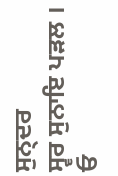ਸੁਨ੍ਦਰ
ਸ੍ਵਰ ਸੁਨਾਇ ਪੜਲ । ਓ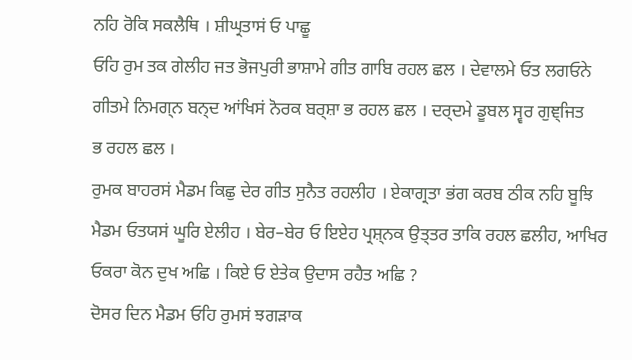ਨਹਿ ਰੋਕਿ ਸਕਲੈਥਿ । ਸ਼ੀਘ੍ਰਤਾਸਂ ਓ ਪਾਛੂ
ਓਹਿ ਰੁਮ ਤਕ ਗੇਲੀਹ ਜਤ ਭੋਜਪੁਰੀ ਭਾਸ਼ਾਮੇ ਗੀਤ ਗਾਬਿ ਰਹਲ ਛਲ । ਦੇਵਾਲਮੇ ਓਤ ਲਗਓਨੇ
ਗੀਤਮੇ ਨਿਮਗ੍ਨ ਬਨ੍ਦ ਆਂਖਿਸਂ ਨੋਰਕ ਬਰ੍ਸ਼ਾ ਭ ਰਹਲ ਛਲ । ਦਰ੍ਦਮੇ ਡੂਬਲ ਸ੍ਵਰ ਗੁਞ੍ਜਿਤ
ਭ ਰਹਲ ਛਲ ।
ਰੁਮਕ ਬਾਹਰਸਂ ਮੈਡਮ ਕਿਛੁ ਦੇਰ ਗੀਤ ਸੁਨੈਤ ਰਹਲੀਹ । ਏਕਾਗ੍ਰਤਾ ਭਂਗ ਕਰਬ ਠੀਕ ਨਹਿ ਬੂਝਿ
ਮੈਡਮ ਓਤਯਸਂ ਘੂਰਿ ਏਲੀਹ । ਬੇਰ–ਬੇਰ ਓ ਇਏਹ ਪ੍ਰਸ਼੍ਨਕ ਉਤ੍ਤਰ ਤਾਕਿ ਰਹਲ ਛਲੀਹ, ਆਖਿਰ
ਓਕਰਾ ਕੋਨ ਦੁਖ ਅਛਿ । ਕਿਏ ਓ ਏਤੇਕ ਉਦਾਸ ਰਹੈਤ ਅਛਿ ?
ਦੋਸਰ ਦਿਨ ਮੈਡਮ ਓਹਿ ਰੁਮਸਂ ਝਗੜਾਕ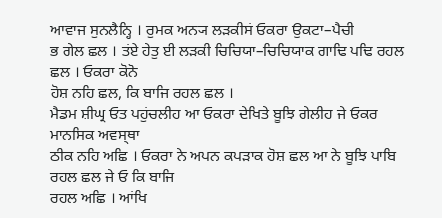ਆਵਾਜ ਸੁਨਲੈਨ੍ਹਿ । ਰੁਮਕ ਅਨ੍ਯ ਲੜਕੀਸਂ ਓਕਰਾ ਉਕਟਾ–ਪੈਚੀ
ਭ ਗੇਲ ਛਲ । ਤਂਏ ਹੇਤੁ ਈ ਲੜਕੀ ਚਿਚਿਯਾ–ਚਿਚਿਯਾਕ ਗਾਢਿ ਪਢਿ ਰਹਲ ਛਲ । ਓਕਰਾ ਕੋਨੋ
ਹੋਸ਼ ਨਹਿ ਛਲ, ਕਿ ਬਾਜਿ ਰਹਲ ਛਲ ।
ਮੈਡਮ ਸ਼ੀਘ੍ਰ ਓਤ ਪਹੁਂਚਲੀਹ ਆ ਓਕਰਾ ਦੇਖਿਤੇ ਬੂਝਿ ਗੇਲੀਹ ਜੇ ਓਕਰ ਮਾਨਸਿਕ ਅਵਸ੍ਥਾ
ਠੀਕ ਨਹਿ ਅਛਿ । ਓਕਰਾ ਨੇ ਅਪਨ ਕਪੜਾਕ ਹੋਸ਼ ਛਲ ਆ ਨੇ ਬੂਝਿ ਪਾਬਿ ਰਹਲ ਛਲ ਜੇ ਓ ਕਿ ਬਾਜਿ
ਰਹਲ ਅਛਿ । ਆਂਖਿ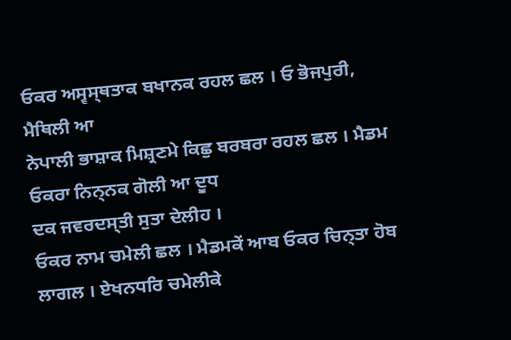ਓਕਰ ਅਸ੍ਵਸ੍ਥਤਾਕ ਬਖਾਨਕ ਰਹਲ ਛਲ । ਓ ਭੋਜਪੁਰੀ, ਮੈਥਿਲੀ ਆ
ਨੇਪਾਲੀ ਭਾਸ਼ਾਕ ਮਿਸ਼੍ਰਣਮੇ ਕਿਛੁ ਬਰਬਰਾ ਰਹਲ ਛਲ । ਮੈਡਮ ਓਕਰਾ ਨਿਨ੍ਨਕ ਗੋਲੀ ਆ ਦੂਧ
ਦਕ ਜਵਰਦਸ੍ਤੀ ਸੁਤਾ ਦੇਲੀਹ ।
ਓਕਰ ਨਾਮ ਚਮੇਲੀ ਛਲ । ਮੈਡਮਕੇਂ ਆਬ ਓਕਰ ਚਿਨ੍ਤਾ ਹੋਬ ਲਾਗਲ । ਏਖਨਧਰਿ ਚਮੇਲੀਕੇ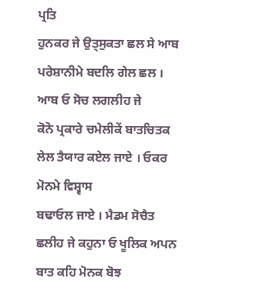ਪ੍ਰਤਿ
ਹੁਨਕਰ ਜੇ ਉਤ੍ਸੁਕਤਾ ਛਲ ਸੇ ਆਬ ਪਰੇਸ਼ਾਨੀਮੇ ਬਦਲਿ ਗੇਲ ਛਲ । ਆਬ ਓ ਸੋਚ ਲਗਲੀਹ ਜੇ
ਕੋਨੋ ਪ੍ਰਕਾਰੇ ਚਮੇਲੀਕੇਂ ਬਾਤਚਿਤਕ ਲੇਲ ਤੈਯਾਰ ਕਏਲ ਜਾਏ । ਓਕਰ ਮੋਨਮੇ ਵਿਸ਼੍ਵਾਸ
ਬਢਾਓਲ ਜਾਏ । ਮੈਡਮ ਸੋਚੈਤ ਛਲੀਹ ਜੇ ਕਹੁਨਾ ਓ ਖੂਲਿਕ ਅਪਨ ਬਾਤ ਕਹਿ ਮੋਨਕ ਬੋਝ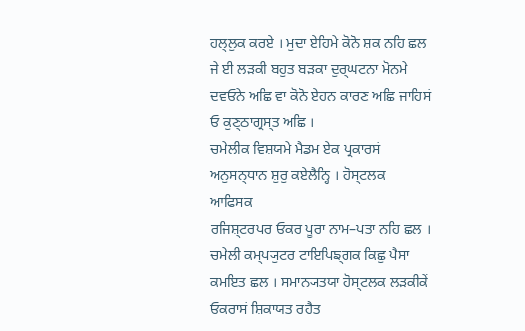ਹਲ੍ਲੁਕ ਕਰਏ । ਮੁਦਾ ਏਹਿਮੇ ਕੋਨੋ ਸ਼ਕ ਨਹਿ ਛਲ ਜੇ ਈ ਲੜਕੀ ਬਹੁਤ ਬੜਕਾ ਦੁਰ੍ਘਟਨਾ ਮੋਨਮੇ
ਦਵਓਨੇ ਅਛਿ ਵਾ ਕੋਨੋ ਏਹਨ ਕਾਰਣ ਅਛਿ ਜਾਹਿਸਂ ਓ ਕੁਣ੍ਠਾਗ੍ਰਸ੍ਤ ਅਛਿ ।
ਚਮੇਲੀਕ ਵਿਸ਼ਯਮੇ ਮੈਡਮ ਏਕ ਪ੍ਰਕਾਰਸਂ ਅਨੁਸਨ੍ਧਾਨ ਸ਼ੁਰੁ ਕਏਲੈਨ੍ਹਿ । ਹੋਸ੍ਟਲਕ ਆਫਿਸਕ
ਰਜਿਸ਼੍ਟਰਪਰ ਓਕਰ ਪੂਰਾ ਨਾਮ–ਪਤਾ ਨਹਿ ਛਲ ।
ਚਮੇਲੀ ਕਮ੍ਪ੍ਯੁਟਰ ਟਾਇਪਿਙ੍ਗਕ ਕਿਛੁ ਪੈਸਾ ਕਮਇਤ ਛਲ । ਸਮਾਨ੍ਯਤਯਾ ਹੋਸ੍ਟਲਕ ਲੜਕੀਕੇਂ
ਓਕਰਾਸਂ ਸ਼ਿਕਾਯਤ ਰਹੈਤ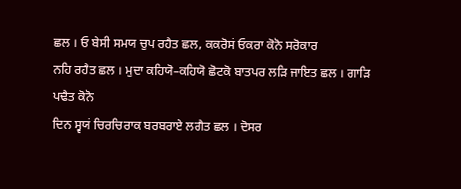ਛਲ । ਓ ਬੇਸੀ ਸਮਯ ਚੁਪ ਰਹੈਤ ਛਲ, ਕਕਰੋਸਂ ਓਕਰਾ ਕੋਨੋ ਸਰੋਕਾਰ
ਨਹਿ ਰਹੈਤ ਛਲ । ਮੁਦਾ ਕਹਿਯੋ–ਕਹਿਯੋ ਛੋਟਕੋ ਬਾਤਪਰ ਲੜਿ ਜਾਇਤ ਛਲ । ਗਾੜਿ ਪਢੈਤ ਕੋਨੋ
ਦਿਨ ਸ੍ਵਯਂ ਚਿਰਚਿਰਾਕ ਬਰਬਰਾਏ ਲਗੈਤ ਛਲ । ਦੋਸਰ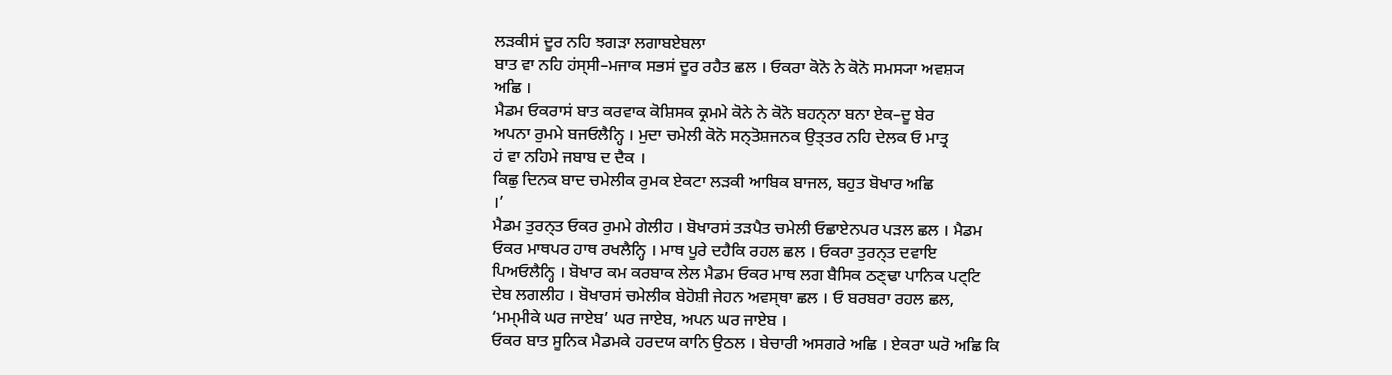ਲੜਕੀਸਂ ਦੂਰ ਨਹਿ ਝਗੜਾ ਲਗਾਬਏਬਲਾ
ਬਾਤ ਵਾ ਨਹਿ ਹਂਸ੍ਸੀ–ਮਜਾਕ ਸਭਸਂ ਦੂਰ ਰਹੈਤ ਛਲ । ਓਕਰਾ ਕੋਨੋ ਨੇ ਕੋਨੋ ਸਮਸ੍ਯਾ ਅਵਸ਼੍ਯ
ਅਛਿ ।
ਮੈਡਮ ਓਕਰਾਸਂ ਬਾਤ ਕਰਵਾਕ ਕੋਸ਼ਿਸਕ ਕ੍ਰਮਮੇ ਕੋਨੇ ਨੇ ਕੋਨੋ ਬਹਨ੍ਨਾ ਬਨਾ ਏਕ–ਦੂ ਬੇਰ
ਅਪਨਾ ਰੁਮਮੇ ਬਜਓਲੈਨ੍ਹਿ । ਮੁਦਾ ਚਮੇਲੀ ਕੋਨੋ ਸਨ੍ਤੋਸ਼ਜਨਕ ਉਤ੍ਤਰ ਨਹਿ ਦੇਲਕ ਓ ਮਾਤ੍ਰ
ਹਂ ਵਾ ਨਹਿਮੇ ਜਬਾਬ ਦ ਦੈਕ ।
ਕਿਛੁ ਦਿਨਕ ਬਾਦ ਚਮੇਲੀਕ ਰੁਮਕ ਏਕਟਾ ਲੜਕੀ ਆਬਿਕ ਬਾਜਲ, ਬਹੁਤ ਬੋਖਾਰ ਅਛਿ
।’
ਮੈਡਮ ਤੁਰਨ੍ਤ ਓਕਰ ਰੁਮਮੇ ਗੇਲੀਹ । ਬੋਖਾਰਸਂ ਤੜਪੈਤ ਚਮੇਲੀ ਓਛਾਏਨਪਰ ਪੜਲ ਛਲ । ਮੈਡਮ
ਓਕਰ ਮਾਥਪਰ ਹਾਥ ਰਖਲੈਨ੍ਹਿ । ਮਾਥ ਪੂਰੇ ਦਹੈਕਿ ਰਹਲ ਛਲ । ਓਕਰਾ ਤੁਰਨ੍ਤ ਦਵਾਇ
ਪਿਅਓਲੈਨ੍ਹਿ । ਬੋਖਾਰ ਕਮ ਕਰਬਾਕ ਲੇਲ ਮੈਡਮ ਓਕਰ ਮਾਥ ਲਗ ਬੈਸਿਕ ਠਣ੍ਢਾ ਪਾਨਿਕ ਪਟ੍ਟਿ
ਦੇਬ ਲਗਲੀਹ । ਬੋਖਾਰਸਂ ਚਮੇਲੀਕ ਬੇਹੋਸ਼ੀ ਜੇਹਨ ਅਵਸ੍ਥਾ ਛਲ । ਓ ਬਰਬਰਾ ਰਹਲ ਛਲ,
‘ਮਮ੍ਮੀਕੇ ਘਰ ਜਾਏਬ’ ਘਰ ਜਾਏਬ, ਅਪਨ ਘਰ ਜਾਏਬ ।
ਓਕਰ ਬਾਤ ਸੂਨਿਕ ਮੈਡਮਕੇ ਹਰਦਯ ਕਾਨਿ ਉਠਲ । ਬੇਚਾਰੀ ਅਸਗਰੇ ਅਛਿ । ਏਕਰਾ ਘਰੋ ਅਛਿ ਕਿ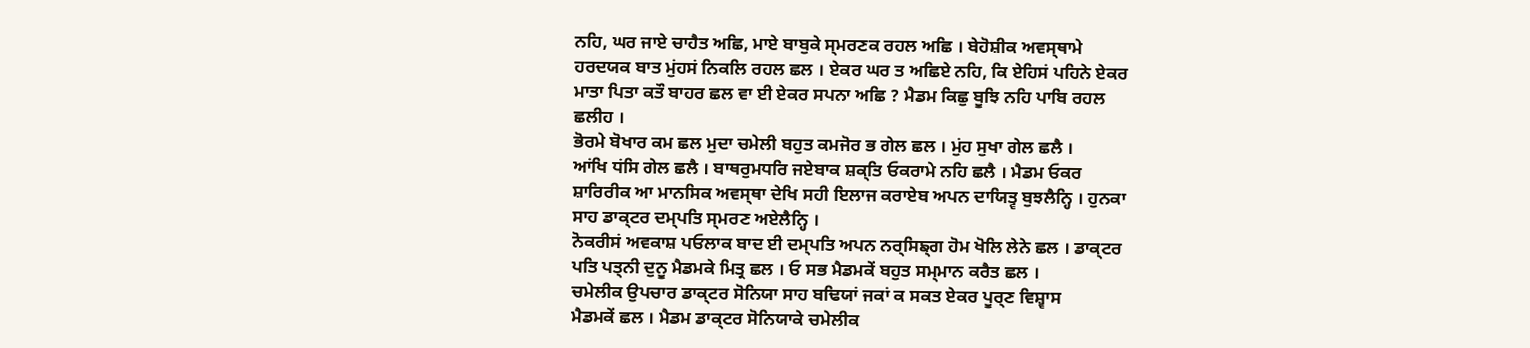ਨਹਿ, ਘਰ ਜਾਏ ਚਾਹੈਤ ਅਛਿ, ਮਾਏ ਬਾਬੁਕੇ ਸ੍ਮਰਣਕ ਰਹਲ ਅਛਿ । ਬੇਹੋਸ਼ੀਕ ਅਵਸ੍ਥਾਮੇ
ਹਰਦਯਕ ਬਾਤ ਮੁਂਹਸਂ ਨਿਕਲਿ ਰਹਲ ਛਲ । ਏਕਰ ਘਰ ਤ ਅਛਿਏ ਨਹਿ, ਕਿ ਏਹਿਸਂ ਪਹਿਨੇ ਏਕਰ
ਮਾਤਾ ਪਿਤਾ ਕਤੌ ਬਾਹਰ ਛਲ ਵਾ ਈ ਏਕਰ ਸਪਨਾ ਅਛਿ ? ਮੈਡਮ ਕਿਛੁ ਬੂਝਿ ਨਹਿ ਪਾਬਿ ਰਹਲ
ਛਲੀਹ ।
ਭੋਰਮੇ ਬੋਖਾਰ ਕਮ ਛਲ ਮੁਦਾ ਚਮੇਲੀ ਬਹੁਤ ਕਮਜੋਰ ਭ ਗੇਲ ਛਲ । ਮੁਂਹ ਸੁਖਾ ਗੇਲ ਛਲੈ ।
ਆਂਖਿ ਧਂਸਿ ਗੇਲ ਛਲੈ । ਬਾਥਰੁਮਧਰਿ ਜਏਬਾਕ ਸ਼ਕ੍ਤਿ ਓਕਰਾਮੇ ਨਹਿ ਛਲੈ । ਮੈਡਮ ਓਕਰ
ਸ਼ਾਰਿਰੀਕ ਆ ਮਾਨਸਿਕ ਅਵਸ੍ਥਾ ਦੇਖਿ ਸਹੀ ਇਲਾਜ ਕਰਾਏਬ ਅਪਨ ਦਾਯਿਤ੍ਵ ਬੁਝਲੈਨ੍ਹਿ । ਹੁਨਕਾ
ਸਾਹ ਡਾਕ੍ਟਰ ਦਮ੍ਪਤਿ ਸ੍ਮਰਣ ਅਏਲੈਨ੍ਹਿ ।
ਨੋਕਰੀਸਂ ਅਵਕਾਸ਼ ਪਓਲਾਕ ਬਾਦ ਈ ਦਮ੍ਪਤਿ ਅਪਨ ਨਰ੍ਸਿਙ੍ਗ ਹੋਮ ਖੋਲਿ ਲੇਨੇ ਛਲ । ਡਾਕ੍ਟਰ
ਪਤਿ ਪਤ੍ਨੀ ਦੁਨੂ ਮੈਡਮਕੇ ਮਿਤ੍ਰ ਛਲ । ਓ ਸਭ ਮੈਡਮਕੇਂ ਬਹੁਤ ਸਮ੍ਮਾਨ ਕਰੈਤ ਛਲ ।
ਚਮੇਲੀਕ ਉਪਚਾਰ ਡਾਕ੍ਟਰ ਸੋਨਿਯਾ ਸਾਹ ਬਢਿਯਾਂ ਜਕਾਂ ਕ ਸਕਤ ਏਕਰ ਪੂਰ੍ਣ ਵਿਸ਼੍ਵਾਸ
ਮੈਡਮਕੇਂ ਛਲ । ਮੈਡਮ ਡਾਕ੍ਟਰ ਸੋਨਿਯਾਕੇ ਚਮੇਲੀਕ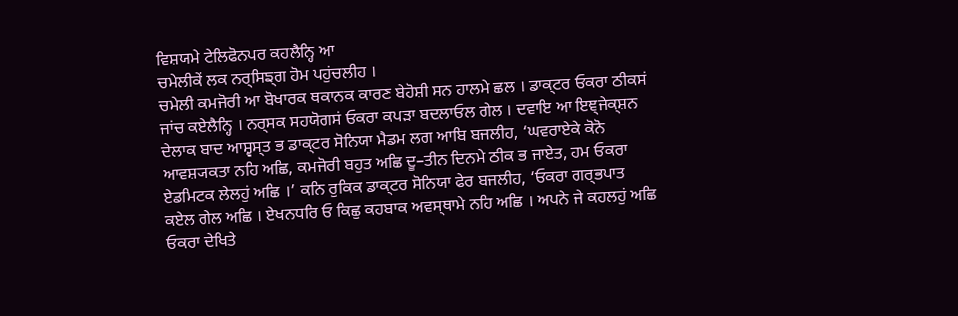ਵਿਸ਼ਯਮੇ ਟੇਲਿਫੋਨਪਰ ਕਹਲੈਨ੍ਹਿ ਆ
ਚਮੇਲੀਕੇਂ ਲਕ ਨਰ੍ਸਿਙ੍ਗ ਹੋਮ ਪਹੁਂਚਲੀਹ ।
ਚਮੇਲੀ ਕਮਜੋਰੀ ਆ ਬੋਖਾਰਕ ਥਕਾਨਕ ਕਾਰਣ ਬੇਹੋਸ਼ੀ ਸਨ ਹਾਲਮੇ ਛਲ । ਡਾਕ੍ਟਰ ਓਕਰਾ ਠੀਕਸਂ
ਜਾਂਚ ਕਏਲੈਨ੍ਹਿ । ਨਰ੍ਸਕ ਸਹਯੋਗਸਂ ਓਕਰਾ ਕਪੜਾ ਬਦਲਾਓਲ ਗੇਲ । ਦਵਾਇ ਆ ਇਞ੍ਜੇਕ੍ਸ਼ਨ
ਦੇਲਾਕ ਬਾਦ ਆਸ਼੍ਵਸ੍ਤ ਭ ਡਾਕ੍ਟਰ ਸੋਨਿਯਾ ਮੈਡਮ ਲਗ ਆਬਿ ਬਜਲੀਹ, ‘ਘਵਰਾਏਕੇ ਕੋਨੋ
ਆਵਸ਼੍ਯਕਤਾ ਨਹਿ ਅਛਿ, ਕਮਜੋਰੀ ਬਹੁਤ ਅਛਿ ਦੂ–ਤੀਨ ਦਿਨਮੇ ਠੀਕ ਭ ਜਾਏਤ, ਹਮ ਓਕਰਾ
ਏਡਮਿਟਕ ਲੇਲਹੁਂ ਅਛਿ ।’ ਕਨਿ ਰੁਕਿਕ ਡਾਕ੍ਟਰ ਸੋਨਿਯਾ ਫੇਰ ਬਜਲੀਹ, ‘ਓਕਰਾ ਗਰ੍ਭਪਾਤ
ਕਏਲ ਗੇਲ ਅਛਿ । ਏਖਨਧਰਿ ਓ ਕਿਛੁ ਕਹਬਾਕ ਅਵਸ੍ਥਾਮੇ ਨਹਿ ਅਛਿ । ਅਪਨੇ ਜੇ ਕਹਲਹੁਂ ਅਛਿ
ਓਕਰਾ ਦੇਖਿਤੇ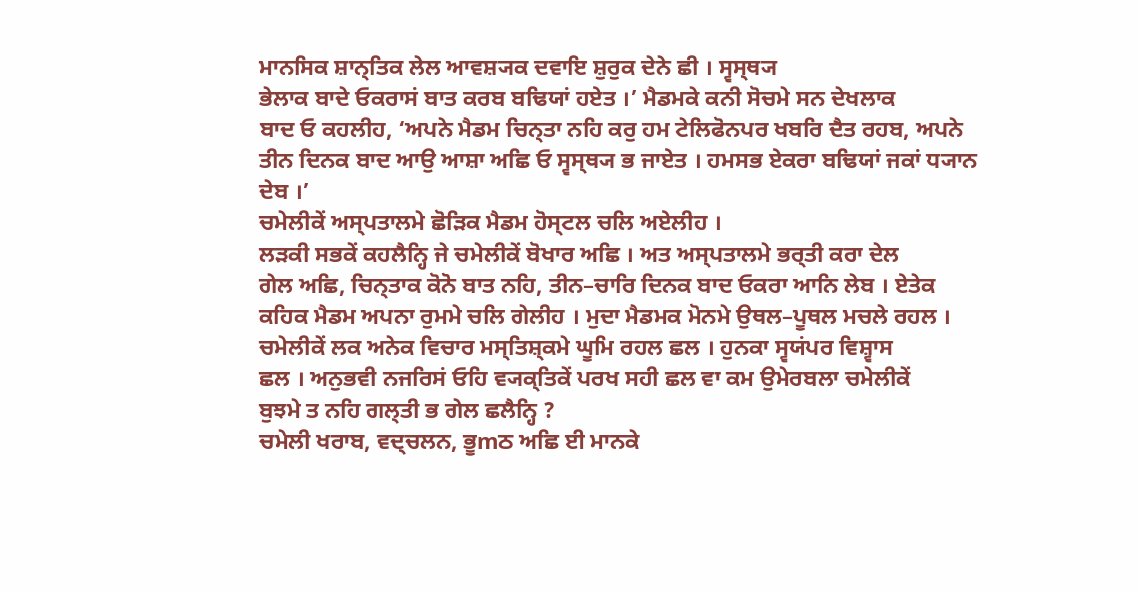ਮਾਨਸਿਕ ਸ਼ਾਨ੍ਤਿਕ ਲੇਲ ਆਵਸ਼੍ਯਕ ਦਵਾਇ ਸ਼ੁਰੁਕ ਦੇਨੇ ਛੀ । ਸ੍ਵਸ੍ਥ੍ਯ
ਭੇਲਾਕ ਬਾਦੇ ਓਕਰਾਸਂ ਬਾਤ ਕਰਬ ਬਢਿਯਾਂ ਹਏਤ ।’ ਮੈਡਮਕੇ ਕਨੀ ਸੋਚਮੇ ਸਨ ਦੇਖਲਾਕ
ਬਾਦ ਓ ਕਹਲੀਹ, ‘ਅਪਨੇ ਮੈਡਮ ਚਿਨ੍ਤਾ ਨਹਿ ਕਰੁ ਹਮ ਟੇਲਿਫੋਨਪਰ ਖਬਰਿ ਦੈਤ ਰਹਬ, ਅਪਨੇ
ਤੀਨ ਦਿਨਕ ਬਾਦ ਆਉ ਆਸ਼ਾ ਅਛਿ ਓ ਸ੍ਵਸ੍ਥ੍ਯ ਭ ਜਾਏਤ । ਹਮਸਭ ਏਕਰਾ ਬਢਿਯਾਂ ਜਕਾਂ ਧ੍ਯਾਨ
ਦੇਬ ।’
ਚਮੇਲੀਕੇਂ ਅਸ੍ਪਤਾਲਮੇ ਛੋੜਿਕ ਮੈਡਮ ਹੋਸ੍ਟਲ ਚਲਿ ਅਏਲੀਹ ।
ਲੜਕੀ ਸਭਕੇਂ ਕਹਲੈਨ੍ਹਿ ਜੇ ਚਮੇਲੀਕੇਂ ਬੋਖਾਰ ਅਛਿ । ਅਤ ਅਸ੍ਪਤਾਲਮੇ ਭਰ੍ਤੀ ਕਰਾ ਦੇਲ
ਗੇਲ ਅਛਿ, ਚਿਨ੍ਤਾਕ ਕੋਨੋ ਬਾਤ ਨਹਿ, ਤੀਨ–ਚਾਰਿ ਦਿਨਕ ਬਾਦ ਓਕਰਾ ਆਨਿ ਲੇਬ । ਏਤੇਕ
ਕਹਿਕ ਮੈਡਮ ਅਪਨਾ ਰੁਮਮੇ ਚਲਿ ਗੇਲੀਹ । ਮੁਦਾ ਮੈਡਮਕ ਮੋਨਮੇ ਉਥਲ–ਪੂਥਲ ਮਚਲੇ ਰਹਲ ।
ਚਮੇਲੀਕੇਂ ਲਕ ਅਨੇਕ ਵਿਚਾਰ ਮਸ੍ਤਿਸ਼੍ਕਮੇ ਘੂਮਿ ਰਹਲ ਛਲ । ਹੁਨਕਾ ਸ੍ਵਯਂਪਰ ਵਿਸ਼੍ਵਾਸ
ਛਲ । ਅਨੁਭਵੀ ਨਜਰਿਸਂ ਓਹਿ ਵ੍ਯਕ੍ਤਿਕੇਂ ਪਰਖ ਸਹੀ ਛਲ ਵਾ ਕਮ ਉਮੇਰਬਲਾ ਚਮੇਲੀਕੇਂ
ਬੁਝਮੇ ਤ ਨਹਿ ਗਲ੍ਤੀ ਭ ਗੇਲ ਛਲੈਨ੍ਹਿ ?
ਚਮੇਲੀ ਖਰਾਬ, ਵਦ੍ਚਲਨ, ਭੂmਠ ਅਛਿ ਈ ਮਾਨਕੇ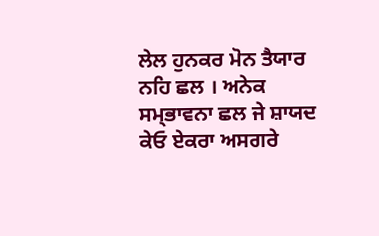ਲੇਲ ਹੁਨਕਰ ਮੋਨ ਤੈਯਾਰ ਨਹਿ ਛਲ । ਅਨੇਕ
ਸਮ੍ਭਾਵਨਾ ਛਲ ਜੇ ਸ਼ਾਯਦ ਕੇਓ ਏਕਰਾ ਅਸਗਰੇ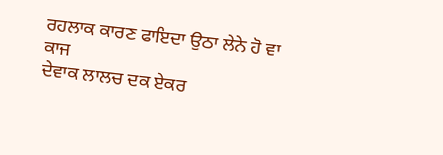ਰਹਲਾਕ ਕਾਰਣ ਫਾਇਦਾ ਉਠਾ ਲੇਨੇ ਹੋ ਵਾ ਕਾਜ
ਦੇਵਾਕ ਲਾਲਚ ਦਕ ਏਕਰ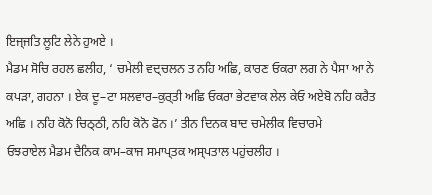ਇਜ੍ਜਤਿ ਲੂਟਿ ਲੇਨੇ ਹੁਅਏ ।
ਮੈਡਮ ਸੋਚਿ ਰਹਲ ਛਲੀਹ, ‘ ਚਮੇਲੀ ਵਦ੍ਚਲਨ ਤ ਨਹਿ ਅਛਿ, ਕਾਰਣ ਓਕਰਾ ਲਗ ਨੇ ਪੈਸਾ ਆ ਨੇ
ਕਪੜਾ, ਗਹਨਾ । ਏਕ ਦੂ–ਟਾ ਸਲਵਾਰ–ਕੁਰ੍ਤੀ ਅਛਿ ਓਕਰਾ ਭੇਟਵਾਕ ਲੇਲ ਕੇਓ ਅਏਬੋ ਨਹਿ ਕਰੈਤ
ਅਛਿ । ਨਹਿ ਕੋਨੋ ਚਿਠ੍ਠੀ, ਨਹਿ ਕੋਨੋ ਫੋਨ ।’ ਤੀਨ ਦਿਨਕ ਬਾਦ ਚਮੇਲੀਕ ਵਿਚਾਰਮੇ
ਓਝਰਾਏਲ ਮੈਡਮ ਦੈਨਿਕ ਕਾਮ–ਕਾਜ ਸਮਾਪ੍ਤਕ ਅਸ੍ਪਤਾਲ ਪਹੁਂਚਲੀਹ ।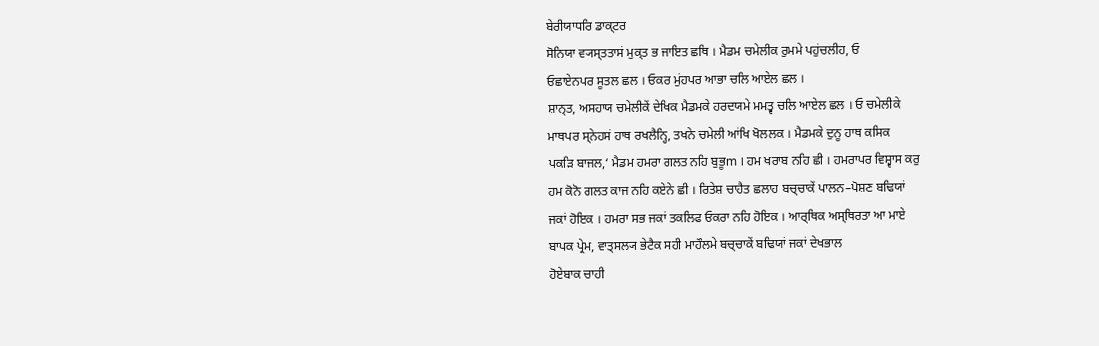ਬੇਰੀਯਾਧਰਿ ਡਾਕ੍ਟਰ
ਸੋਨਿਯਾ ਵ੍ਯਸ੍ਤਤਾਸਂ ਮੁਕ੍ਤ ਭ ਜਾਇਤ ਛਥਿ । ਮੈਡਮ ਚਮੇਲੀਕ ਰੁਮਮੇ ਪਹੁਂਚਲੀਹ, ਓ
ਓਛਾਏਨਪਰ ਸੂਤਲ ਛਲ । ਓਕਰ ਮੁਂਹਪਰ ਆਭਾ ਚਲਿ ਆਏਲ ਛਲ ।
ਸ਼ਾਨ੍ਤ, ਅਸਹਾਯ ਚਮੇਲੀਕੇਂ ਦੇਖਿਕ ਮੈਡਮਕੇ ਹਰਦਯਮੇ ਮਮਤ੍ਵ ਚਲਿ ਆਏਲ ਛਲ । ਓ ਚਮੇਲੀਕੇ
ਮਾਥਪਰ ਸ੍ਨੇਹਸਂ ਹਾਥ ਰਖਲੈਨ੍ਹਿ, ਤਖਨੇ ਚਮੇਲੀ ਆਂਖਿ ਖੋਲਲਕ । ਮੈਡਮਕੇ ਦੁਨੂ ਹਾਥ ਕਸਿਕ
ਪਕੜਿ ਬਾਜਲ,‘ ਮੈਡਮ ਹਮਰਾ ਗਲਤ ਨਹਿ ਬੁਭੂm । ਹਮ ਖਰਾਬ ਨਹਿ ਛੀ । ਹਮਰਾਪਰ ਵਿਸ਼੍ਵਾਸ ਕਰੁ
ਹਮ ਕੋਨੋ ਗਲਤ ਕਾਜ ਨਹਿ ਕਏਨੇ ਛੀ । ਰਿਤੇਸ਼ ਚਾਹੈਤ ਛਲਾਹ ਬਚ੍ਚਾਕੇਂ ਪਾਲਨ–ਪੋਸ਼ਣ ਬਢਿਯਾਂ
ਜਕਾਂ ਹੋਇਕ । ਹਮਰਾ ਸਭ ਜਕਾਂ ਤਕਲਿਫ ਓਕਰਾ ਨਹਿ ਹੋਇਕ । ਆਰ੍ਥਿਕ ਅਸ੍ਥਿਰਤਾ ਆ ਮਾਏ
ਬਾਪਕ ਪ੍ਰੇਮ, ਵਾਤ੍ਸਲ੍ਯ ਭੇਟੈਕ ਸਹੀ ਮਾਹੌਲਮੇ ਬਚ੍ਚਾਕੇਂ ਬਢਿਯਾਂ ਜਕਾਂ ਦੇਖਭਾਲ
ਹੋਏਬਾਕ ਚਾਹੀ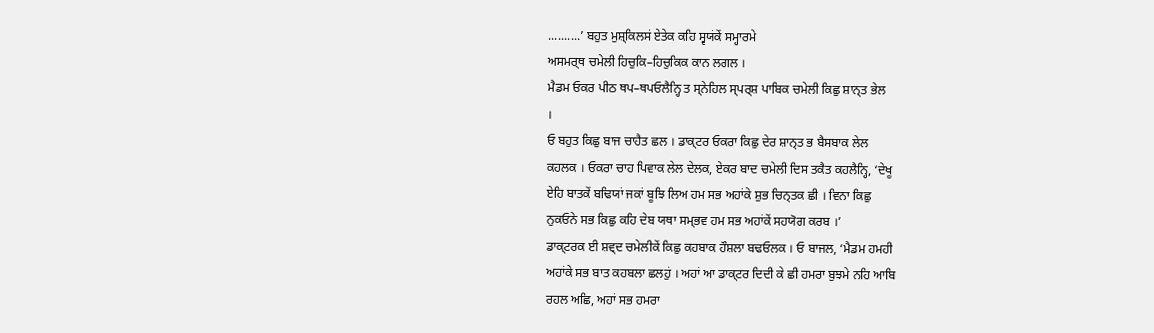..........’ ਬਹੁਤ ਮੁਸ਼੍ਕਿਲਸਂ ਏਤੇਕ ਕਹਿ ਸ੍ਵਯਂਕੇਂ ਸਮ੍ਹਾਰਮੇ
ਅਸਮਰ੍ਥ ਚਮੇਲੀ ਹਿਚੁਕਿ–ਹਿਚੁਕਿਕ ਕਾਨ ਲਗਲ ।
ਮੈਡਮ ਓਕਰ ਪੀਠ ਥਪ–ਥਪਓਲੈਨ੍ਹਿ ਤ ਸ੍ਨੇਹਿਲ ਸ੍ਪਰ੍ਸ਼ ਪਾਬਿਕ ਚਮੇਲੀ ਕਿਛੁ ਸ਼ਾਨ੍ਤ ਭੇਲ
।
ਓ ਬਹੁਤ ਕਿਛੁ ਬਾਜ ਚਾਹੈਤ ਛਲ । ਡਾਕ੍ਟਰ ਓਕਰਾ ਕਿਛੁ ਦੇਰ ਸ਼ਾਨ੍ਤ ਭ ਬੈਸਬਾਕ ਲੇਲ
ਕਹਲਕ । ਓਕਰਾ ਚਾਹ ਪਿਵਾਕ ਲੇਲ ਦੇਲਕ, ਏਕਰ ਬਾਦ ਚਮੇਲੀ ਦਿਸ ਤਕੈਤ ਕਹਲੈਨ੍ਹਿ, ‘ਦੇਖੂ
ਏਹਿ ਬਾਤਕੇਂ ਬਢਿਯਾਂ ਜਕਾਂ ਬੂਝਿ ਲਿਅ ਹਮ ਸਭ ਅਹਾਂਕੇ ਸ਼ੁਭ ਚਿਨ੍ਤਕ ਛੀ । ਵਿਨਾ ਕਿਛੁ
ਨੁਕਓਨੇ ਸਭ ਕਿਛੁ ਕਹਿ ਦੇਬ ਯਥਾ ਸਮ੍ਭਵ ਹਮ ਸਭ ਅਹਾਂਕੇਂ ਸਹਯੋਗ ਕਰਬ ।’
ਡਾਕ੍ਟਰਕ ਈ ਸ਼ਵ੍ਦ ਚਮੇਲੀਕੇਂ ਕਿਛੁ ਕਹਬਾਕ ਹੌਸ਼ਲਾ ਬਢਓਲਕ । ਓ ਬਾਜਲ, ‘ਮੈਡਮ ਹਮਹੀ
ਅਹਾਂਕੇ ਸਭ ਬਾਤ ਕਹਬਲਾ ਛਲਹੁਂ । ਅਹਾਂ ਆ ਡਾਕ੍ਟਰ ਦਿਦੀ ਕੇ ਛੀ ਹਮਰਾ ਬੁਝਮੇ ਨਹਿ ਆਬਿ
ਰਹਲ ਅਛਿ, ਅਹਾਂ ਸਭ ਹਮਰਾ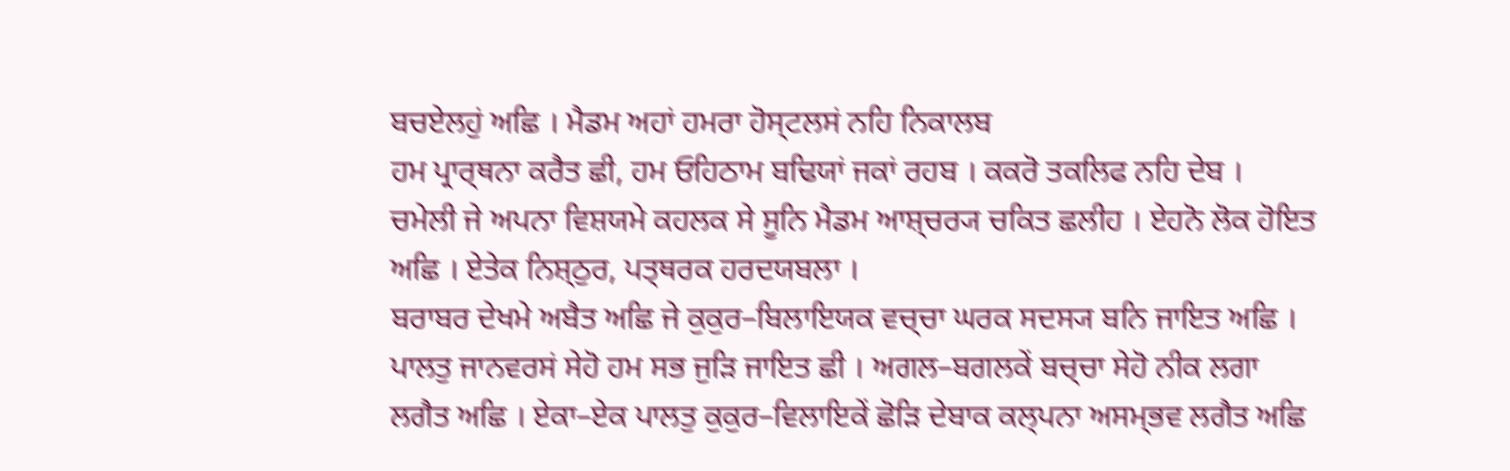ਬਚਏਲਹੁਂ ਅਛਿ । ਮੈਡਮ ਅਹਾਂ ਹਮਰਾ ਹੋਸ੍ਟਲਸਂ ਨਹਿ ਨਿਕਾਲਬ
ਹਮ ਪ੍ਰਾਰ੍ਥਨਾ ਕਰੈਤ ਛੀ, ਹਮ ਓਹਿਠਾਮ ਬਢਿਯਾਂ ਜਕਾਂ ਰਹਬ । ਕਕਰੋ ਤਕਲਿਫ ਨਹਿ ਦੇਬ ।
ਚਮੇਲੀ ਜੇ ਅਪਨਾ ਵਿਸ਼ਯਮੇ ਕਹਲਕ ਸੇ ਸੂਨਿ ਮੈਡਮ ਆਸ਼੍ਚਰ੍ਯ ਚਕਿਤ ਛਲੀਹ । ਏਹਨੋ ਲੋਕ ਹੋਇਤ
ਅਛਿ । ਏਤੇਕ ਨਿਸ਼੍ਠੁਰ, ਪਤ੍ਥਰਕ ਹਰਦਯਬਲਾ ।
ਬਰਾਬਰ ਦੇਖਮੇ ਅਬੈਤ ਅਛਿ ਜੇ ਕੁਕੁਰ–ਬਿਲਾਇਯਕ ਵਚ੍ਚਾ ਘਰਕ ਸਦਸ੍ਯ ਬਨਿ ਜਾਇਤ ਅਛਿ ।
ਪਾਲਤੁ ਜਾਨਵਰਸਂ ਸੇਹੋ ਹਮ ਸਭ ਜੁੜਿ ਜਾਇਤ ਛੀ । ਅਗਲ–ਬਗਲਕੇਂ ਬਚ੍ਚਾ ਸੇਹੋ ਨੀਕ ਲਗਾ
ਲਗੈਤ ਅਛਿ । ਏਕਾ–ਏਕ ਪਾਲਤੁ ਕੁਕੁਰ–ਵਿਲਾਇਕੇਂ ਛੋੜਿ ਦੇਬਾਕ ਕਲ੍ਪਨਾ ਅਸਮ੍ਭਵ ਲਗੈਤ ਅਛਿ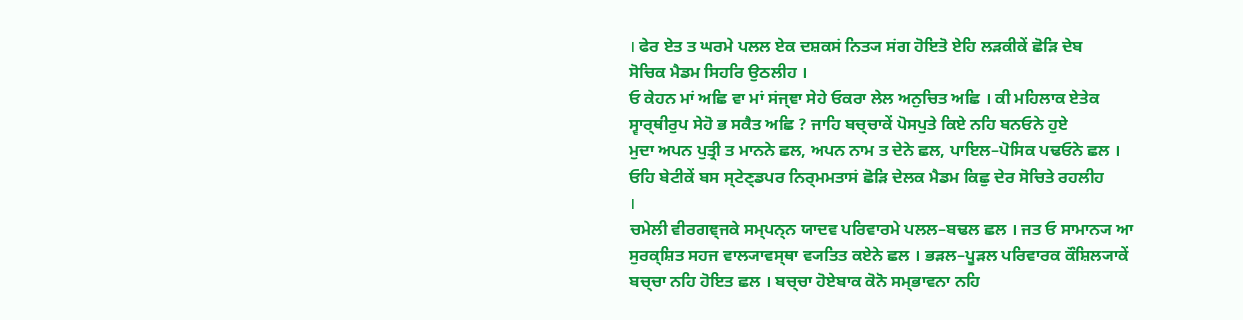। ਫੇਰ ਏਤ ਤ ਘਰਮੇ ਪਲਲ ਏਕ ਦਸ਼ਕਸਂ ਨਿਤ੍ਯ ਸਂਗ ਹੋਇਤੋ ਏਹਿ ਲੜਕੀਕੇਂ ਛੋੜਿ ਦੇਬ
ਸੋਚਿਕ ਮੈਡਮ ਸਿਹਰਿ ਉਠਲੀਹ ।
ਓ ਕੇਹਨ ਮਾਂ ਅਛਿ ਵਾ ਮਾਂ ਸਂਜ੍ਞਾ ਸੇਹੇ ਓਕਰਾ ਲੇਲ ਅਨੁਚਿਤ ਅਛਿ । ਕੀ ਮਹਿਲਾਕ ਏਤੇਕ
ਸ੍ਵਾਰ੍ਥੀਰੁਪ ਸੇਹੋ ਭ ਸਕੈਤ ਅਛਿ ? ਜਾਹਿ ਬਚ੍ਚਾਕੇਂ ਪੋਸਪੁਤੇ ਕਿਏ ਨਹਿ ਬਨਓਨੇ ਹੁਏ
ਮੁਦਾ ਅਪਨ ਪੁਤ੍ਰੀ ਤ ਮਾਨਨੇ ਛਲ, ਅਪਨ ਨਾਮ ਤ ਦੇਨੇ ਛਲ, ਪਾਇਲ–ਪੋਸਿਕ ਪਢਓਨੇ ਛਲ ।
ਓਹਿ ਬੇਟੀਕੇਂ ਬਸ ਸ੍ਟੇਣ੍ਡਪਰ ਨਿਰ੍ਮਮਤਾਸਂ ਛੋੜਿ ਦੇਲਕ ਮੈਡਮ ਕਿਛੁ ਦੇਰ ਸੋਚਿਤੇ ਰਹਲੀਹ
।
ਚਮੇਲੀ ਵੀਰਗਞ੍ਜਕੇ ਸਮ੍ਪਨ੍ਨ ਯਾਦਵ ਪਰਿਵਾਰਮੇ ਪਲਲ–ਬਢਲ ਛਲ । ਜਤ ਓ ਸਾਮਾਨ੍ਯ ਆ
ਸੁਰਕ੍ਸ਼ਿਤ ਸਹਜ ਵਾਲ੍ਯਾਵਸ੍ਥਾ ਵ੍ਯਤਿਤ ਕਏਨੇ ਛਲ । ਭੜਲ–ਪੂੜਲ ਪਰਿਵਾਰਕ ਕੌਸ਼ਿਲ੍ਯਾਕੇਂ
ਬਚ੍ਚਾ ਨਹਿ ਹੋਇਤ ਛਲ । ਬਚ੍ਚਾ ਹੋਏਬਾਕ ਕੋਨੋ ਸਮ੍ਭਾਵਨਾ ਨਹਿ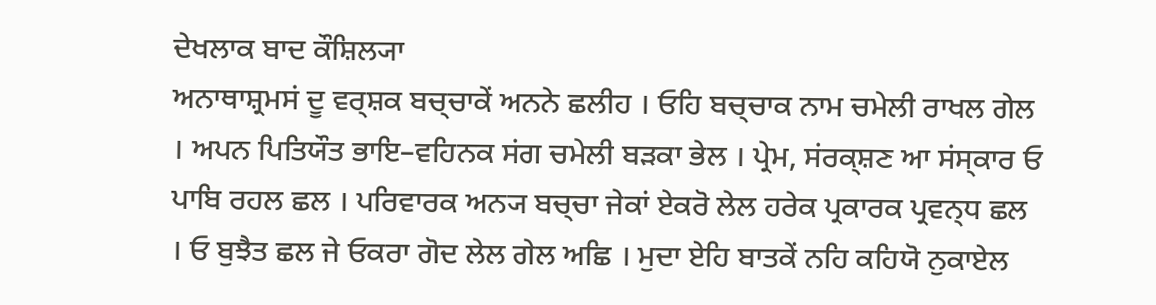ਦੇਖਲਾਕ ਬਾਦ ਕੌਸ਼ਿਲ੍ਯਾ
ਅਨਾਥਾਸ਼੍ਰਮਸਂ ਦੂ ਵਰ੍ਸ਼ਕ ਬਚ੍ਚਾਕੇਂ ਅਨਨੇ ਛਲੀਹ । ਓਹਿ ਬਚ੍ਚਾਕ ਨਾਮ ਚਮੇਲੀ ਰਾਖਲ ਗੇਲ
। ਅਪਨ ਪਿਤਿਯੌਤ ਭਾਇ–ਵਹਿਨਕ ਸਂਗ ਚਮੇਲੀ ਬੜਕਾ ਭੇਲ । ਪ੍ਰੇਮ, ਸਂਰਕ੍ਸ਼ਣ ਆ ਸਂਸ੍ਕਾਰ ਓ
ਪਾਬਿ ਰਹਲ ਛਲ । ਪਰਿਵਾਰਕ ਅਨ੍ਯ ਬਚ੍ਚਾ ਜੇਕਾਂ ਏਕਰੋ ਲੇਲ ਹਰੇਕ ਪ੍ਰਕਾਰਕ ਪ੍ਰਵਨ੍ਧ ਛਲ
। ਓ ਬੁਝੈਤ ਛਲ ਜੇ ਓਕਰਾ ਗੋਦ ਲੇਲ ਗੇਲ ਅਛਿ । ਮੁਦਾ ਏਹਿ ਬਾਤਕੇਂ ਨਹਿ ਕਹਿਯੋ ਨੁਕਾਏਲ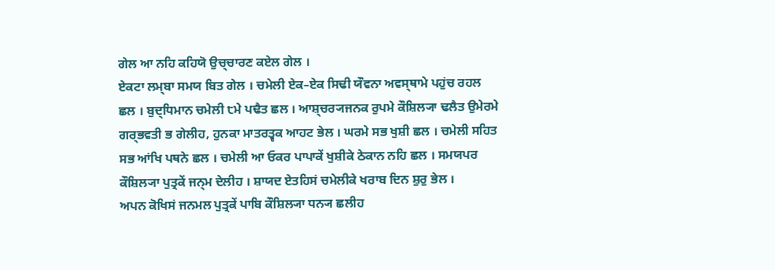ਗੇਲ ਆ ਨਹਿ ਕਹਿਯੋ ਉਚ੍ਚਾਰਣ ਕਏਲ ਗੇਲ ।
ਏਕਟਾ ਲਮ੍ਬਾ ਸਮਯ ਬਿਤ ਗੇਲ । ਚਮੇਲੀ ਏਕ–ਏਕ ਸਿਢੀ ਯੌਵਨਾ ਅਵਸ੍ਥਾਮੇ ਪਹੁਂਚ ਰਹਲ
ਛਲ । ਬੁਦ੍ਧਿਮਾਨ ਚਮੇਲੀ ੮ਮੇ ਪਢੈਤ ਛਲ । ਆਸ਼੍ਚਰ੍ਯਜਨਕ ਰੁਪਮੇ ਕੌਸ਼ਿਲ੍ਯਾ ਢਲੈਤ ਉਮੇਰਮੇ
ਗਰ੍ਭਵਤੀ ਭ ਗੇਲੀਹ, ਹੁਨਕਾ ਮਾਤਰਤ੍ਵਕ ਆਹਟ ਭੇਲ । ਘਰਮੇ ਸਭ ਖੁਸ਼ੀ ਛਲ । ਚਮੇਲੀ ਸਹਿਤ
ਸਭ ਆਂਖਿ ਪਥਨੇ ਛਲ । ਚਮੇਲੀ ਆ ਓਕਰ ਪਾਪਾਕੇਂ ਖੁਸ਼ੀਕੇ ਠੇਕਾਨ ਨਹਿ ਛਲ । ਸਮਯਪਰ
ਕੌਸ਼ਿਲ੍ਯਾ ਪੁਤ੍ਰਕੇਂ ਜਨ੍ਮ ਦੇਲੀਹ । ਸ਼ਾਯਦ ਏਤਹਿਸਂ ਚਮੇਲੀਕੇ ਖਰਾਬ ਦਿਨ ਸ਼ੁਰੁ ਭੇਲ ।
ਅਪਨ ਕੋਖਿਸਂ ਜਨਮਲ ਪੁਤ੍ਰਕੇਂ ਪਾਬਿ ਕੌਸ਼ਿਲ੍ਯਾ ਧਨ੍ਯ ਛਲੀਹ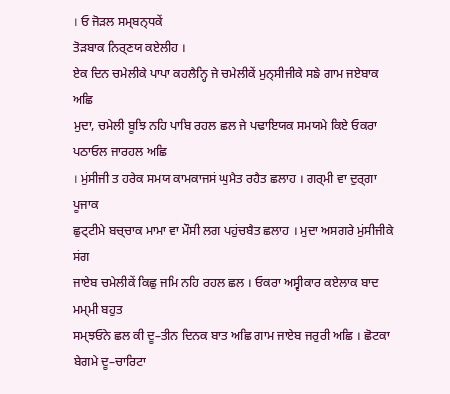। ਓ ਜੋੜਲ ਸਮ੍ਬਨ੍ਧਕੇਂ
ਤੋੜਬਾਕ ਨਿਰ੍ਣਯ ਕਏਲੀਹ ।
ਏਕ ਦਿਨ ਚਮੇਲੀਕੇ ਪਾਪਾ ਕਹਲੈਨ੍ਹਿ ਜੇ ਚਮੇਲੀਕੇਂ ਮੁਨ੍ਸੀਜੀਕੇ ਸਙੇ ਗਾਮ ਜਏਬਾਕ ਅਛਿ
ਮੁਦਾ, ਚਮੇਲੀ ਬੂਝਿ ਨਹਿ ਪਾਬਿ ਰਹਲ ਛਲ ਜੇ ਪਢਾਇਯਕ ਸਮਯਮੇ ਕਿਏ ਓਕਰਾ ਪਠਾਓਲ ਜਾਰਹਲ ਅਛਿ
। ਮੁਂਸੀਜੀ ਤ ਹਰੇਕ ਸਮਯ ਕਾਮਕਾਜਸਂ ਘੁਮੈਤ ਰਹੈਤ ਛਲਾਹ । ਗਰ੍ਮੀ ਵਾ ਦੁਰ੍ਗਾ ਪੂਜਾਕ
ਛੁਟ੍ਟੀਮੇ ਬਚ੍ਚਾਕ ਮਾਮਾ ਵਾ ਮੌਸੀ ਲਗ ਪਹੁਂਚਬੈਤ ਛਲਾਹ । ਮੁਦਾ ਅਸਗਰੇ ਮੁਂਸੀਜੀਕੇ ਸਂਗ
ਜਾਏਬ ਚਮੇਲੀਕੇਂ ਕਿਛੁ ਜਮਿ ਨਹਿ ਰਹਲ ਛਲ । ਓਕਰਾ ਅਸ੍ਵੀਕਾਰ ਕਏਲਾਕ ਬਾਦ ਮਮ੍ਮੀ ਬਹੁਤ
ਸਮ੍ਝਓਨੇ ਛਲ ਕੀ ਦੂ–ਤੀਨ ਦਿਨਕ ਬਾਤ ਅਛਿ ਗਾਮ ਜਾਏਬ ਜਰੁਰੀ ਅਛਿ । ਛੋਟਕਾ ਬੇਗਮੇ ਦੂ–ਚਾਰਿਟਾ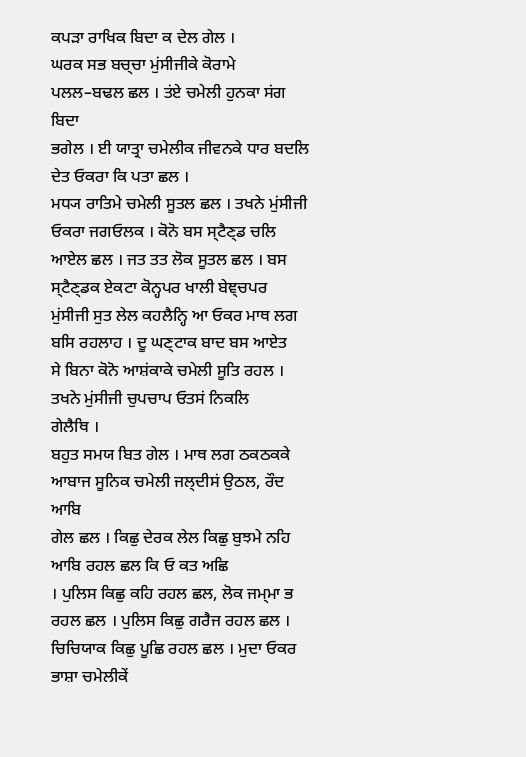ਕਪੜਾ ਰਾਖਿਕ ਬਿਦਾ ਕ ਦੇਲ ਗੇਲ ।
ਘਰਕ ਸਭ ਬਚ੍ਚਾ ਮੁਂਸੀਜੀਕੇ ਕੋਰਾਮੇ ਪਲਲ–ਬਢਲ ਛਲ । ਤਂਏ ਚਮੇਲੀ ਹੁਨਕਾ ਸਂਗ ਬਿਦਾ
ਭਗੇਲ । ਈ ਯਾਤ੍ਰਾ ਚਮੇਲੀਕ ਜੀਵਨਕੇ ਧਾਰ ਬਦਲਿ ਦੇਤ ਓਕਰਾ ਕਿ ਪਤਾ ਛਲ ।
ਮਧ੍ਯ ਰਾਤਿਮੇ ਚਮੇਲੀ ਸੂਤਲ ਛਲ । ਤਖਨੇ ਮੁਂਸੀਜੀ ਓਕਰਾ ਜਗਓਲਕ । ਕੋਨੋ ਬਸ ਸ੍ਟੈਣ੍ਡ ਚਲਿ
ਆਏਲ ਛਲ । ਜਤ ਤਤ ਲੋਕ ਸੂਤਲ ਛਲ । ਬਸ ਸ੍ਟੈਣ੍ਡਕ ਏਕਟਾ ਕੋਨ੍ਹਪਰ ਖਾਲੀ ਬੇਞ੍ਚਪਰ
ਮੁਂਸੀਜੀ ਸੁਤ ਲੇਲ ਕਹਲੈਨ੍ਹਿ ਆ ਓਕਰ ਮਾਥ ਲਗ ਬਸਿ ਰਹਲਾਹ । ਦੂ ਘਣ੍ਟਾਕ ਬਾਦ ਬਸ ਆਏਤ
ਸੇ ਬਿਨਾ ਕੋਨੋ ਆਸ਼ਂਕਾਕੇ ਚਮੇਲੀ ਸੂਤਿ ਰਹਲ । ਤਖਨੇ ਮੁਂਸੀਜੀ ਚੁਪਚਾਪ ਓਤਸਂ ਨਿਕਲਿ
ਗੇਲੈਥਿ ।
ਬਹੁਤ ਸਮਯ ਬਿਤ ਗੇਲ । ਮਾਥ ਲਗ ਠਕਠਕਕੇ ਆਬਾਜ ਸੂਨਿਕ ਚਮੇਲੀ ਜਲ੍ਦੀਸਂ ਉਠਲ, ਰੌਦ ਆਬਿ
ਗੇਲ ਛਲ । ਕਿਛੁ ਦੇਰਕ ਲੇਲ ਕਿਛੁ ਬੁਝਮੇ ਨਹਿ ਆਬਿ ਰਹਲ ਛਲ ਕਿ ਓ ਕਤ ਅਛਿ
। ਪੁਲਿਸ ਕਿਛੁ ਕਹਿ ਰਹਲ ਛਲ, ਲੋਕ ਜਮ੍ਮਾ ਭ ਰਹਲ ਛਲ । ਪੁਲਿਸ ਕਿਛੁ ਗਰੈਜ ਰਹਲ ਛਲ ।
ਚਿਚਿਯਾਕ ਕਿਛੁ ਪੂਛਿ ਰਹਲ ਛਲ । ਮੁਦਾ ਓਕਰ ਭਾਸ਼ਾ ਚਮੇਲੀਕੇਂ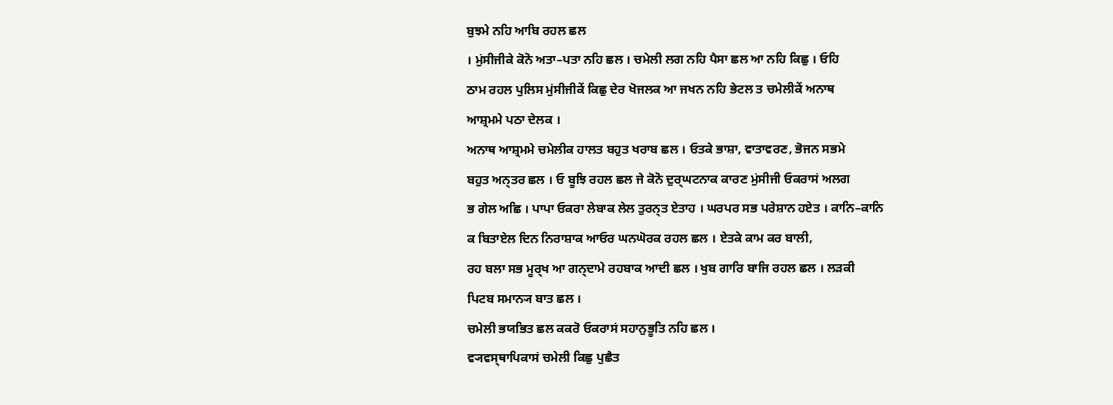ਬੁਝਮੇ ਨਹਿ ਆਬਿ ਰਹਲ ਛਲ
। ਮੁਂਸੀਜੀਕੇ ਕੋਨੋ ਅਤਾ–ਪਤਾ ਨਹਿ ਛਲ । ਚਮੇਲੀ ਲਗ ਨਹਿ ਪੈਸਾ ਛਲ ਆ ਨਹਿ ਕਿਛੁ । ਓਹਿ
ਠਾਮ ਰਹਲ ਪੁਲਿਸ ਮੁਂਸੀਜੀਕੇਂ ਕਿਛੁ ਦੇਰ ਖੋਜਲਕ ਆ ਜਖਨ ਨਹਿ ਭੇਟਲ ਤ ਚਮੇਲੀਕੇਂ ਅਨਾਥ
ਆਸ਼੍ਰਮਮੇ ਪਠਾ ਦੇਲਕ ।
ਅਨਾਥ ਆਸ਼੍ਰਮਮੇ ਚਮੇਲੀਕ ਹਾਲਤ ਬਹੁਤ ਖਰਾਬ ਛਲ । ਓਤਕੇ ਭਾਸ਼ਾ, ਵਾਤਾਵਰਣ, ਭੋਜਨ ਸਭਮੇ
ਬਹੁਤ ਅਨ੍ਤਰ ਛਲ । ਓ ਬੂਝਿ ਰਹਲ ਛਲ ਜੇ ਕੋਨੋ ਦੁਰ੍ਘਟਨਾਕ ਕਾਰਣ ਮੁਂਸੀਜੀ ਓਕਰਾਸਂ ਅਲਗ
ਭ ਗੇਲ ਅਛਿ । ਪਾਪਾ ਓਕਰਾ ਲੇਬਾਕ ਲੇਲ ਤੁਰਨ੍ਤ ਏਤਾਹ । ਘਰਪਰ ਸਭ ਪਰੇਸ਼ਾਨ ਹਏਤ । ਕਾਨਿ–ਕਾਨਿ
ਕ ਬਿਤਾਏਲ ਦਿਨ ਨਿਰਾਸ਼ਾਕ ਆਓਰ ਘਨਘੋਰਕ ਰਹਲ ਛਲ । ਏਤਕੇ ਕਾਮ ਕਰ ਬਾਲੀ,
ਰਹ ਬਲਾ ਸਭ ਮੂਰ੍ਖ ਆ ਗਨ੍ਦਾਮੇ ਰਹਬਾਕ ਆਦੀ ਛਲ । ਖੁਬ ਗਾਰਿ ਬਾਜਿ ਰਹਲ ਛਲ । ਲੜਕੀ
ਪਿਟਬ ਸਮਾਨ੍ਯ ਬਾਤ ਛਲ ।
ਚਮੇਲੀ ਭਯਭਿਤ ਛਲ ਕਕਰੋ ਓਕਰਾਸਂ ਸਹਾਨੁਭੂਤਿ ਨਹਿ ਛਲ ।
ਵ੍ਯਵਸ੍ਥਾਪਿਕਾਸਂ ਚਮੇਲੀ ਕਿਛੁ ਪੁਛੈਤ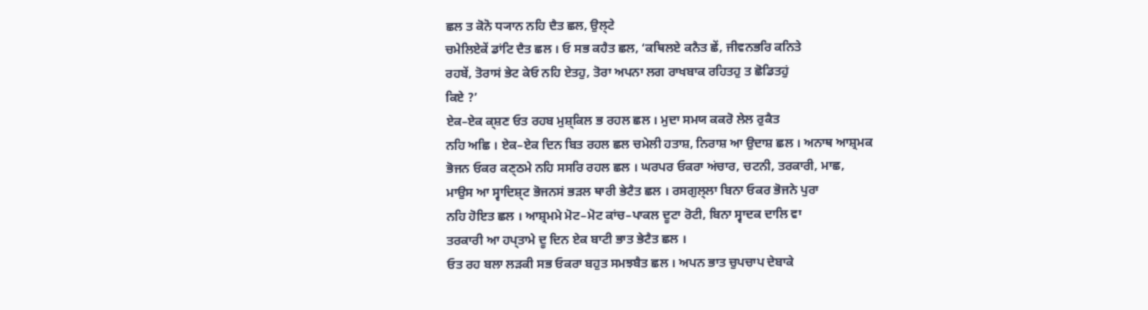ਛਲ ਤ ਕੋਨੋ ਧ੍ਯਾਨ ਨਹਿ ਦੈਤ ਛਲ, ਉਲ੍ਟੇ
ਚਮੇਲਿਏਕੇਂ ਡਾਂਟਿ ਦੈਤ ਛਲ । ਓ ਸਭ ਕਹੈਤ ਛਲ, ‘ਕਥਿਲਏ ਕਨੈਤ ਛੇਂ, ਜੀਵਨਭਰਿ ਕਨਿਤੇ
ਰਹਬੇਂ, ਤੋਰਾਸਂ ਭੇਟ ਕੇਓ ਨਹਿ ਏਤਹੁ, ਤੋਰਾ ਅਪਨਾ ਲਗ ਰਾਖਬਾਕ ਰਹਿਤਹੁ ਤ ਛੋਡਿਤਹੁਂ
ਕਿਏ ?’
ਏਕ–ਏਕ ਕ੍ਸ਼ਣ ਓਤ ਰਹਬ ਮੁਸ਼੍ਕਿਲ ਭ ਰਹਲ ਛਲ । ਮੁਦਾ ਸਮਯ ਕਕਰੋ ਲੇਲ ਰੁਕੈਤ
ਨਹਿ ਅਛਿ । ਏਕ–ਏਕ ਦਿਨ ਬਿਤ ਰਹਲ ਛਲ ਚਮੇਲੀ ਹਤਾਸ਼, ਨਿਰਾਸ਼ ਆ ਉਦਾਸ਼ ਛਲ । ਅਨਾਥ ਆਸ਼੍ਰਮਕ
ਭੋਜਨ ਓਕਰ ਕਣ੍ਠਮੇ ਨਹਿ ਸਸਰਿ ਰਹਲ ਛਲ । ਘਰਪਰ ਓਕਰਾ ਅਂਚਾਰ, ਚਟਨੀ, ਤਰਕਾਰੀ, ਮਾਛ,
ਮਾਉਸ ਆ ਸ੍ਵਾਦਿਸ਼੍ਟ ਭੋਜਨਸਂ ਭੜਲ ਥਾਰੀ ਭੇਟੈਤ ਛਲ । ਰਸਗੁਲ੍ਲਾ ਬਿਨਾ ਓਕਰ ਭੋਜਨੇ ਪੁਰਾ
ਨਹਿ ਹੋਇਤ ਛਲ । ਆਸ਼੍ਰਮਮੇ ਮੋਟ–ਮੋਟ ਕਾਂਚ–ਪਾਕਲ ਦੂਟਾ ਰੋਟੀ, ਬਿਨਾ ਸ੍ਵਾਦਕ ਦਾਲਿ ਵਾ
ਤਰਕਾਰੀ ਆ ਹਪ੍ਤਾਮੇ ਦੂ ਦਿਨ ਏਕ ਬਾਟੀ ਭਾਤ ਭੇਟੈਤ ਛਲ ।
ਓਤ ਰਹ ਬਲਾ ਲੜਕੀ ਸਭ ਓਕਰਾ ਬਹੁਤ ਸਮਝਬੈਤ ਛਲ । ਅਪਨ ਭਾਤ ਚੁਪਚਾਪ ਦੇਬਾਕੇ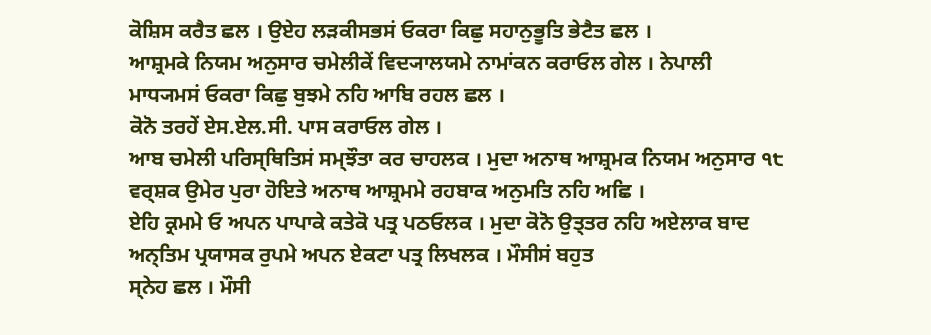ਕੋਸ਼ਿਸ ਕਰੈਤ ਛਲ । ਉਏਹ ਲੜਕੀਸਭਸਂ ਓਕਰਾ ਕਿਛੁ ਸਹਾਨੁਭੂਤਿ ਭੇਟੈਤ ਛਲ ।
ਆਸ਼੍ਰਮਕੇ ਨਿਯਮ ਅਨੁਸਾਰ ਚਮੇਲੀਕੇਂ ਵਿਦ੍ਯਾਲਯਮੇ ਨਾਮਾਂਕਨ ਕਰਾਓਲ ਗੇਲ । ਨੇਪਾਲੀ
ਮਾਧ੍ਯਮਸਂ ਓਕਰਾ ਕਿਛੁ ਬੁਝਮੇ ਨਹਿ ਆਬਿ ਰਹਲ ਛਲ ।
ਕੋਨੋ ਤਰਹੇਂ ਏਸ.ਏਲ.ਸੀ. ਪਾਸ ਕਰਾਓਲ ਗੇਲ ।
ਆਬ ਚਮੇਲੀ ਪਰਿਸ੍ਥਿਤਿਸਂ ਸਮ੍ਝੌਤਾ ਕਰ ਚਾਹਲਕ । ਮੁਦਾ ਅਨਾਥ ਆਸ਼੍ਰਮਕ ਨਿਯਮ ਅਨੁਸਾਰ ੧੮
ਵਰ੍ਸ਼ਕ ਉਮੇਰ ਪੁਰਾ ਹੋਇਤੇ ਅਨਾਥ ਆਸ਼੍ਰਮਮੇ ਰਹਬਾਕ ਅਨੁਮਤਿ ਨਹਿ ਅਛਿ ।
ਏਹਿ ਕ੍ਰਮਮੇ ਓ ਅਪਨ ਪਾਪਾਕੇ ਕਤੇਕੋ ਪਤ੍ਰ ਪਠਓਲਕ । ਮੁਦਾ ਕੋਨੋ ਉਤ੍ਤਰ ਨਹਿ ਅਏਲਾਕ ਬਾਦ
ਅਨ੍ਤਿਮ ਪ੍ਰਯਾਸਕ ਰੁਪਮੇ ਅਪਨ ਏਕਟਾ ਪਤ੍ਰ ਲਿਖਲਕ । ਮੌਸੀਸਂ ਬਹੁਤ
ਸ੍ਨੇਹ ਛਲ । ਮੌਸੀ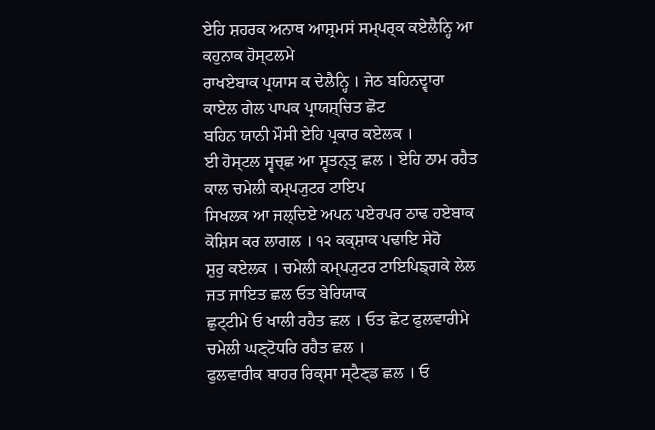ਏਹਿ ਸ਼ਹਰਕ ਅਨਾਥ ਆਸ਼੍ਰਮਸਂ ਸਮ੍ਪਰ੍ਕ ਕਏਲੈਨ੍ਹਿ ਆ ਕਹੁਨਾਕ ਹੋਸ੍ਟਲਮੇ
ਰਾਖਏਬਾਕ ਪ੍ਰਯਾਸ ਕ ਦੇਲੈਨ੍ਹਿ । ਜੇਠ ਬਹਿਨਦ੍ਵਾਰਾ ਕਾਏਲ ਗੇਲ ਪਾਪਕ ਪ੍ਰਾਯਸ਼੍ਚਿਤ ਛੋਟ
ਬਹਿਨ ਯਾਨੀ ਮੌਸੀ ਏਹਿ ਪ੍ਰਕਾਰ ਕਏਲਕ ।
ਈ ਹੋਸ੍ਟਲ ਸ੍ਵਚ੍ਛ ਆ ਸ੍ਵਤਨ੍ਤ੍ਰ ਛਲ । ਏਹਿ ਠਾਮ ਰਹੈਤ ਕਾਲ ਚਮੇਲੀ ਕਮ੍ਪ੍ਯੁਟਰ ਟਾਇਪ
ਸਿਖਲਕ ਆ ਜਲ੍ਦਿਏ ਅਪਨ ਪਏਰਪਰ ਠਾਢ ਹਏਬਾਕ ਕੋਸ਼ਿਸ ਕਰ ਲਾਗਲ । ੧੨ ਕਕ੍ਸ਼ਾਕ ਪਢਾਇ ਸੇਹੋ
ਸ਼ੁਰੁ ਕਏਲਕ । ਚਮੇਲੀ ਕਮ੍ਪ੍ਯੁਟਰ ਟਾਇਪਿਙ੍ਗਕੇ ਲੇਲ ਜਤ ਜਾਇਤ ਛਲ ਓਤ ਬੇਰਿਯਾਕ
ਛੁਟ੍ਟੀਮੇ ਓ ਖਾਲੀ ਰਹੈਤ ਛਲ । ਓਤ ਛੋਟ ਫੁਲਵਾਰੀਮੇ ਚਮੇਲੀ ਘਣ੍ਟੋਧਰਿ ਰਹੈਤ ਛਲ ।
ਫੁਲਵਾਰੀਕ ਬਾਹਰ ਰਿਕ੍ਸਾ ਸ੍ਟੈਣ੍ਡ ਛਲ । ਓ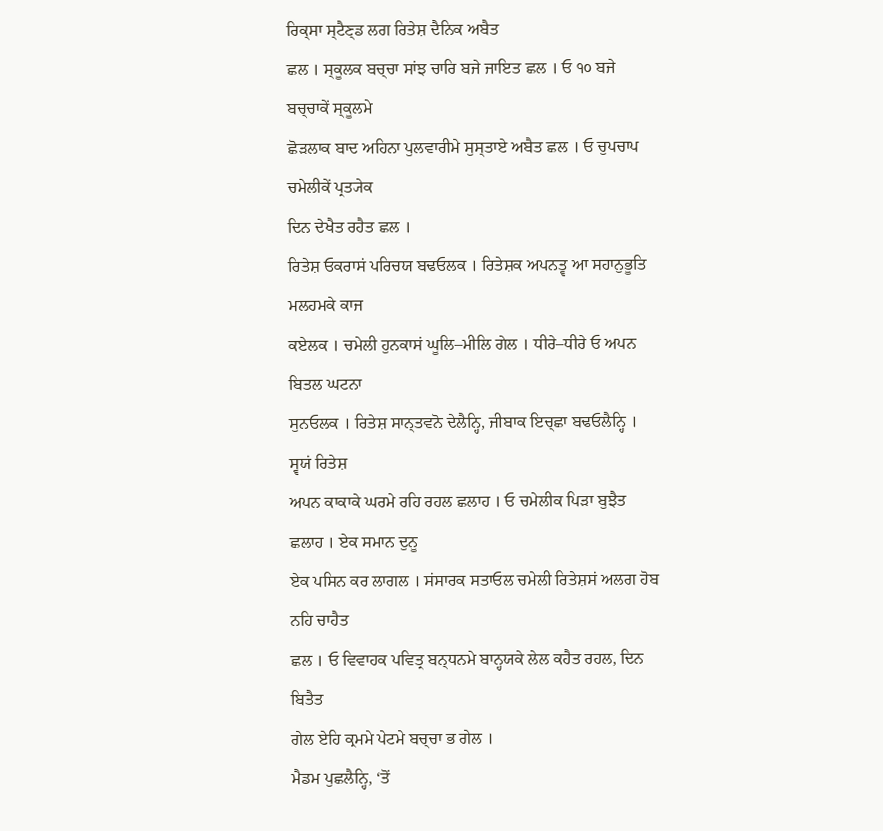ਰਿਕ੍ਸਾ ਸ੍ਟੈਣ੍ਡ ਲਗ ਰਿਤੇਸ਼ ਦੈਨਿਕ ਅਬੈਤ
ਛਲ । ਸ੍ਕੂਲਕ ਬਚ੍ਚਾ ਸਾਂਝ ਚਾਰਿ ਬਜੇ ਜਾਇਤ ਛਲ । ਓ ੧੦ ਬਜੇ ਬਚ੍ਚਾਕੇਂ ਸ੍ਕੂਲਮੇ
ਛੋੜਲਾਕ ਬਾਦ ਅਹਿਨਾ ਪੁਲਵਾਰੀਮੇ ਸੁਸ੍ਤਾਏ ਅਬੈਤ ਛਲ । ਓ ਚੁਪਚਾਪ ਚਮੇਲੀਕੇਂ ਪ੍ਰਤ੍ਯੇਕ
ਦਿਨ ਦੇਖੈਤ ਰਹੈਤ ਛਲ ।
ਰਿਤੇਸ਼ ਓਕਰਾਸਂ ਪਰਿਚਯ ਬਢਓਲਕ । ਰਿਤੇਸ਼ਕ ਅਪਨਤ੍ਵ ਆ ਸਹਾਨੁਭੂਤਿ ਮਲਹਮਕੇ ਕਾਜ
ਕਏਲਕ । ਚਮੇਲੀ ਹੁਨਕਾਸਂ ਘੂਲਿ–ਮੀਲਿ ਗੇਲ । ਧੀਰੇ–ਧੀਰੇ ਓ ਅਪਨ ਬਿਤਲ ਘਟਨਾ
ਸੁਨਓਲਕ । ਰਿਤੇਸ਼ ਸਾਨ੍ਤਵਨੋ ਦੇਲੈਨ੍ਹਿ, ਜੀਬਾਕ ਇਚ੍ਛਾ ਬਢਓਲੈਨ੍ਹਿ । ਸ੍ਵਯਂ ਰਿਤੇਸ਼
ਅਪਨ ਕਾਕਾਕੇ ਘਰਮੇ ਰਹਿ ਰਹਲ ਛਲਾਹ । ਓ ਚਮੇਲੀਕ ਪਿੜਾ ਬੁਝੈਤ ਛਲਾਹ । ਏਕ ਸਮਾਨ ਦੁਨੂ
ਏਕ ਪਸਿਨ ਕਰ ਲਾਗਲ । ਸਂਸਾਰਕ ਸਤਾਓਲ ਚਮੇਲੀ ਰਿਤੇਸ਼ਸਂ ਅਲਗ ਹੋਬ ਨਹਿ ਚਾਹੈਤ
ਛਲ । ਓ ਵਿਵਾਹਕ ਪਵਿਤ੍ਰ ਬਨ੍ਧਨਮੇ ਬਾਨ੍ਹਯਕੇ ਲੇਲ ਕਹੈਤ ਰਹਲ, ਦਿਨ ਬਿਤੈਤ
ਗੇਲ ਏਹਿ ਕ੍ਰਮਮੇ ਪੇਟਮੇ ਬਚ੍ਚਾ ਭ ਗੇਲ ।
ਮੈਡਮ ਪੁਛਲੈਨ੍ਹਿ, ‘ਤੋਂ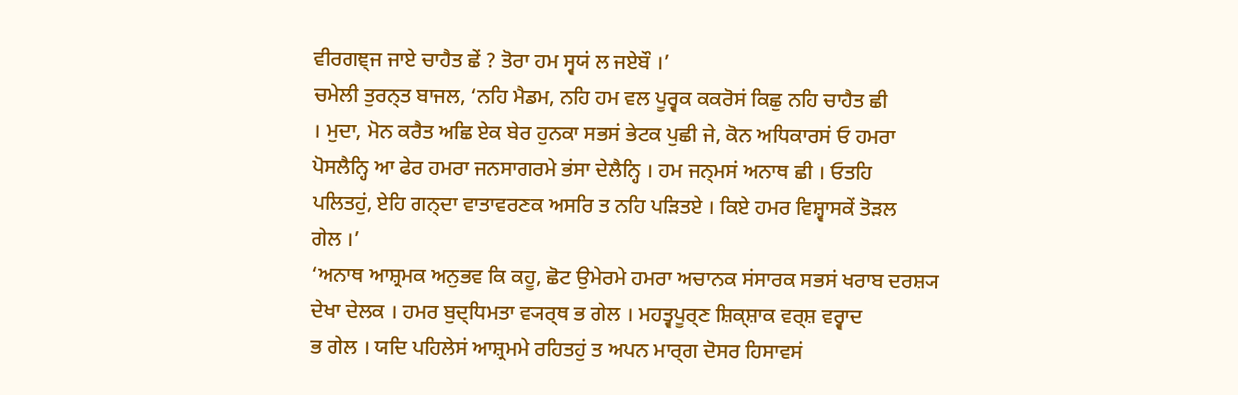ਵੀਰਗਞ੍ਜ ਜਾਏ ਚਾਹੈਤ ਛੇਂ ? ਤੋਰਾ ਹਮ ਸ੍ਵਯਂ ਲ ਜਏਬੌ ।’
ਚਮੇਲੀ ਤੁਰਨ੍ਤ ਬਾਜਲ, ‘ਨਹਿ ਮੈਡਮ, ਨਹਿ ਹਮ ਵਲ ਪੂਰ੍ਵਕ ਕਕਰੋਸਂ ਕਿਛੁ ਨਹਿ ਚਾਹੈਤ ਛੀ
। ਮੁਦਾ, ਮੋਨ ਕਰੈਤ ਅਛਿ ਏਕ ਬੇਰ ਹੁਨਕਾ ਸਭਸਂ ਭੇਟਕ ਪੁਛੀ ਜੇ, ਕੋਨ ਅਧਿਕਾਰਸਂ ਓ ਹਮਰਾ
ਪੋਸਲੈਨ੍ਹਿ ਆ ਫੇਰ ਹਮਰਾ ਜਨਸਾਗਰਮੇ ਭਂਸਾ ਦੇਲੈਨ੍ਹਿ । ਹਮ ਜਨ੍ਮਸਂ ਅਨਾਥ ਛੀ । ਓਤਹਿ
ਪਲਿਤਹੁਂ, ਏਹਿ ਗਨ੍ਦਾ ਵਾਤਾਵਰਣਕ ਅਸਰਿ ਤ ਨਹਿ ਪੜਿਤਏ । ਕਿਏ ਹਮਰ ਵਿਸ਼੍ਵਾਸਕੇਂ ਤੋੜਲ
ਗੇਲ ।’
‘ਅਨਾਥ ਆਸ਼੍ਰਮਕ ਅਨੁਭਵ ਕਿ ਕਹੂ, ਛੋਟ ਉਮੇਰਮੇ ਹਮਰਾ ਅਚਾਨਕ ਸਂਸਾਰਕ ਸਭਸਂ ਖਰਾਬ ਦਰਸ਼੍ਯ
ਦੇਖਾ ਦੇਲਕ । ਹਮਰ ਬੁਦ੍ਧਿਮਤਾ ਵ੍ਯਰ੍ਥ ਭ ਗੇਲ । ਮਹਤ੍ਵਪੂਰ੍ਣ ਸ਼ਿਕ੍ਸ਼ਾਕ ਵਰ੍ਸ਼ ਵਰ੍ਵਾਦ
ਭ ਗੇਲ । ਯਦਿ ਪਹਿਲੇਸਂ ਆਸ਼੍ਰਮਮੇ ਰਹਿਤਹੁਂ ਤ ਅਪਨ ਮਾਰ੍ਗ ਦੋਸਰ ਹਿਸਾਵਸਂ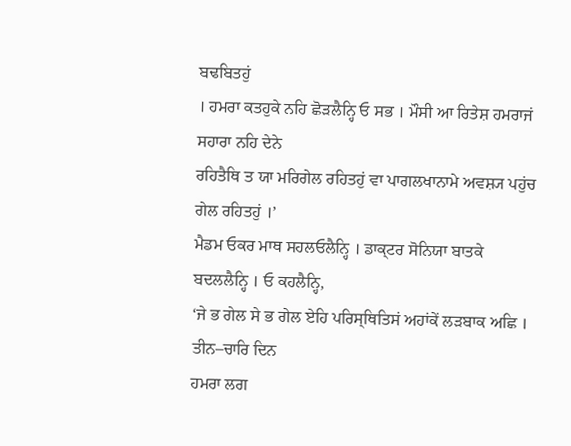ਬਢਬਿਤਹੁਂ
। ਹਮਰਾ ਕਤਹੁਕੇ ਨਹਿ ਛੋੜਲੈਨ੍ਹਿ ਓ ਸਭ । ਮੌਸੀ ਆ ਰਿਤੇਸ਼ ਹਮਰਾਜਂ ਸਹਾਰਾ ਨਹਿ ਦੇਨੇ
ਰਹਿਤੈਥਿ ਤ ਯਾ ਮਰਿਗੇਲ ਰਹਿਤਹੁਂ ਵਾ ਪਾਗਲਖਾਨਾਮੇ ਅਵਸ਼੍ਯ ਪਹੁਂਚ ਗੇਲ ਰਹਿਤਹੁਂ ।’
ਮੈਡਮ ਓਕਰ ਮਾਥ ਸਹਲਓਲੈਨ੍ਹਿ । ਡਾਕ੍ਟਰ ਸੋਨਿਯਾ ਬਾਤਕੇ ਬਦਲਲੈਨ੍ਹਿ । ਓ ਕਹਲੈਨ੍ਹਿ,
‘ਜੇ ਭ ਗੇਲ ਸੇ ਭ ਗੇਲ ਏਹਿ ਪਰਿਸ੍ਥਿਤਿਸਂ ਅਹਾਂਕੇਂ ਲੜਬਾਕ ਅਛਿ । ਤੀਨ–ਚਾਰਿ ਦਿਨ
ਹਮਰਾ ਲਗ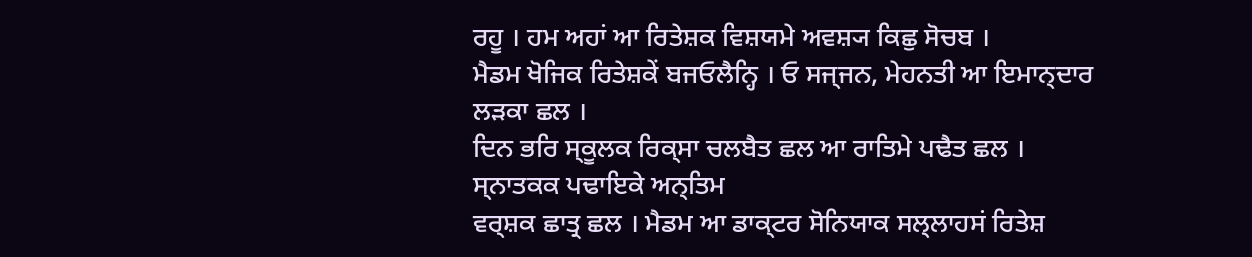ਰਹੂ । ਹਮ ਅਹਾਂ ਆ ਰਿਤੇਸ਼ਕ ਵਿਸ਼ਯਮੇ ਅਵਸ਼੍ਯ ਕਿਛੁ ਸੋਚਬ ।
ਮੈਡਮ ਖੋਜਿਕ ਰਿਤੇਸ਼ਕੇਂ ਬਜਓਲੈਨ੍ਹਿ । ਓ ਸਜ੍ਜਨ, ਮੇਹਨਤੀ ਆ ਇਮਾਨ੍ਦਾਰ ਲੜਕਾ ਛਲ ।
ਦਿਨ ਭਰਿ ਸ੍ਕੂਲਕ ਰਿਕ੍ਸਾ ਚਲਬੈਤ ਛਲ ਆ ਰਾਤਿਮੇ ਪਢੈਤ ਛਲ । ਸ੍ਨਾਤਕਕ ਪਢਾਇਕੇ ਅਨ੍ਤਿਮ
ਵਰ੍ਸ਼ਕ ਛਾਤ੍ਰ ਛਲ । ਮੈਡਮ ਆ ਡਾਕ੍ਟਰ ਸੋਨਿਯਾਕ ਸਲ੍ਲਾਹਸਂ ਰਿਤੇਸ਼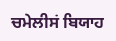ਚਮੇਲੀਸਂ ਬਿਯਾਹ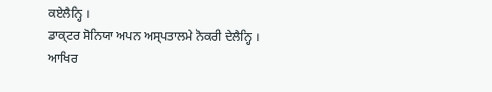ਕਏਲੈਨ੍ਹਿ ।
ਡਾਕ੍ਟਰ ਸੋਨਿਯਾ ਅਪਨ ਅਸ੍ਪਤਾਲਮੇ ਨੋਕਰੀ ਦੇਲੈਨ੍ਹਿ । ਆਖਿਰ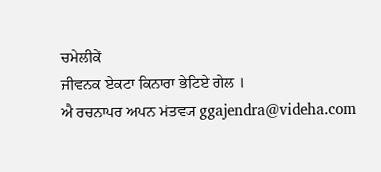ਚਮੇਲੀਕੇਂ
ਜੀਵਨਕ ਏਕਟਾ ਕਿਨਾਰਾ ਭੇਟਿਏ ਗੇਲ ।
ਐ ਰਚਨਾਪਰ ਅਪਨ ਮਂਤਵ੍ਯ ggajendra@videha.com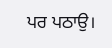ਪਰ ਪਠਾਉ।